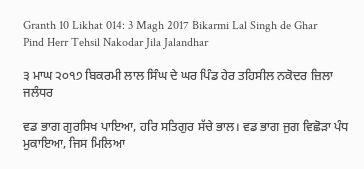Granth 10 Likhat 014: 3 Magh 2017 Bikarmi Lal Singh de Ghar Pind Herr Tehsil Nakodar Jila Jalandhar

੩ ਮਾਘ ੨੦੧੭ ਬਿਕਰਮੀ ਲਾਲ ਸਿੰਘ ਦੇ ਘਰ ਪਿੰਡ ਹੇਰ ਤਹਿਸੀਲ ਨਕੋਦਰ ਜ਼ਿਲਾ ਜਲੰਧਰ

ਵਡ ਭਾਗ ਗੁਰਸਿਖ ਪਾਇਆ, ਹਰਿ ਸਤਿਗੁਰ ਸੱਚੇ ਭਾਲ। ਵਡ ਭਾਗ ਜੁਗ ਵਿਛੋੜਾ ਪੰਧ ਮੁਕਾਇਆ, ਜਿਸ ਮਿਲਿਆ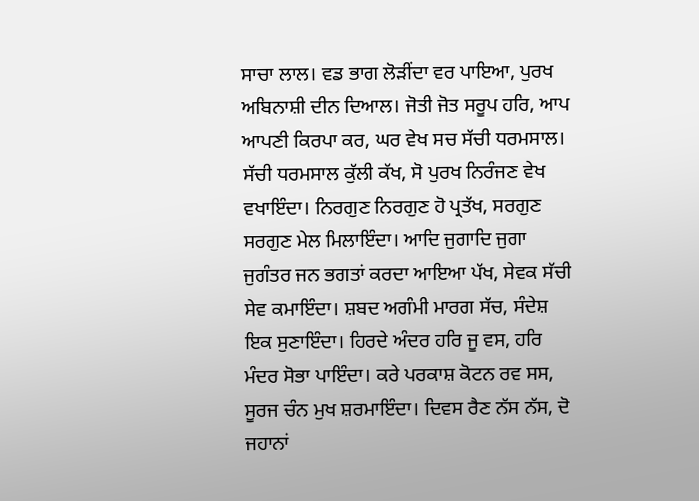ਸਾਚਾ ਲਾਲ। ਵਡ ਭਾਗ ਲੋੜੀਂਦਾ ਵਰ ਪਾਇਆ, ਪੁਰਖ ਅਬਿਨਾਸ਼ੀ ਦੀਨ ਦਿਆਲ। ਜੋਤੀ ਜੋਤ ਸਰੂਪ ਹਰਿ, ਆਪ ਆਪਣੀ ਕਿਰਪਾ ਕਰ, ਘਰ ਵੇਖ ਸਚ ਸੱਚੀ ਧਰਮਸਾਲ। ਸੱਚੀ ਧਰਮਸਾਲ ਕੁੱਲੀ ਕੱਖ, ਸੋ ਪੁਰਖ ਨਿਰੰਜਣ ਵੇਖ ਵਖਾਇੰਦਾ। ਨਿਰਗੁਣ ਨਿਰਗੁਣ ਹੋ ਪ੍ਰਤੱਖ, ਸਰਗੁਣ ਸਰਗੁਣ ਮੇਲ ਮਿਲਾਇੰਦਾ। ਆਦਿ ਜੁਗਾਦਿ ਜੁਗਾ ਜੁਗੰਤਰ ਜਨ ਭਗਤਾਂ ਕਰਦਾ ਆਇਆ ਪੱਖ, ਸੇਵਕ ਸੱਚੀ ਸੇਵ ਕਮਾਇੰਦਾ। ਸ਼ਬਦ ਅਗੰਮੀ ਮਾਰਗ ਸੱਚ, ਸੰਦੇਸ਼ ਇਕ ਸੁਣਾਇੰਦਾ। ਹਿਰਦੇ ਅੰਦਰ ਹਰਿ ਜੂ ਵਸ, ਹਰਿ ਮੰਦਰ ਸੋਭਾ ਪਾਇੰਦਾ। ਕਰੇ ਪਰਕਾਸ਼ ਕੋਟਨ ਰਵ ਸਸ, ਸੂਰਜ ਚੰਨ ਮੁਖ ਸ਼ਰਮਾਇੰਦਾ। ਦਿਵਸ ਰੈਣ ਨੱਸ ਨੱਸ, ਦੋ ਜਹਾਨਾਂ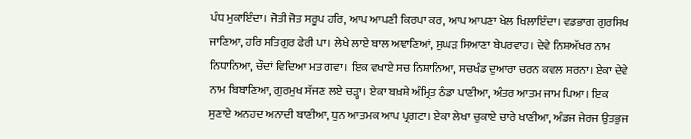ਪੰਧ ਮੁਕਾਇੰਦਾ। ਜੋਤੀ ਜੋਤ ਸਰੂਪ ਹਰਿ, ਆਪ ਆਪਣੀ ਕਿਰਪਾ ਕਰ, ਆਪ ਆਪਣਾ ਖੇਲ ਖਿਲਾਇੰਦਾ। ਵਡਭਾਗ ਗੁਰਸਿਖ ਜਾਣਿਆ, ਹਰਿ ਸਤਿਗੁਰ ਫੇਰੀ ਪਾ। ਲੇਖੇ ਲਾਏ ਬਾਲ ਅਞਾਣਿਆਂ, ਸੁਘੜ ਸਿਆਣਾ ਬੇਪਰਵਾਹ। ਦੇਵੇ ਨਿਸ਼ਅੱਖਰ ਨਾਮ ਨਿਧਾਨਿਆ, ਚੌਦਾਂ ਵਿਦਿਆ ਮਤ ਗਵਾ। ਇਕ ਵਖਾਏ ਸਚ ਨਿਸ਼ਾਨਿਆ, ਸਚਖੰਡ ਦੁਆਰਾ ਚਰਨ ਕਵਲ ਸਰਨਾ। ਏਕਾ ਦੇਵੇ ਨਾਮ ਬਿਬਾਣਿਆ, ਗੁਰਮੁਖ ਸੱਜਣ ਲਏ ਚੜ੍ਹਾ। ਏਕਾ ਬਖ਼ਸ਼ੇ ਅੰਮ੍ਰਿਤ ਠੰਡਾ ਪਾਣੀਆ, ਅੰਤਰ ਆਤਮ ਜਾਮ ਪਿਆ। ਇਕ ਸੁਣਾਏ ਅਨਹਦ ਅਨਾਦੀ ਬਾਣੀਆ, ਧੁਨ ਆਤਮਕ ਆਪ ਪ੍ਰਗਟਾ। ਏਕਾ ਲੇਖਾ ਚੁਕਾਏ ਚਾਰੇ ਖਾਣੀਆ, ਅੰਡਜ ਜੇਰਜ ਉਤਭੁਜ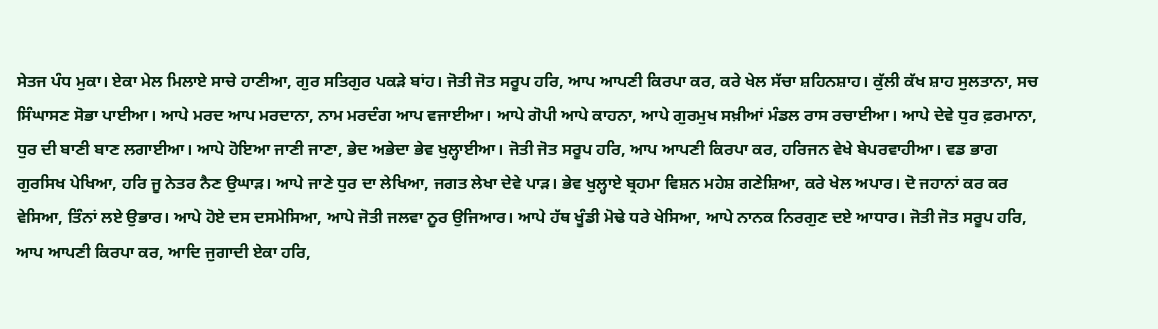ਸੇਤਜ ਪੰਧ ਮੁਕਾ। ਏਕਾ ਮੇਲ ਮਿਲਾਏ ਸਾਚੇ ਹਾਣੀਆ, ਗੁਰ ਸਤਿਗੁਰ ਪਕੜੇ ਬਾਂਹ। ਜੋਤੀ ਜੋਤ ਸਰੂਪ ਹਰਿ, ਆਪ ਆਪਣੀ ਕਿਰਪਾ ਕਰ, ਕਰੇ ਖੇਲ ਸੱਚਾ ਸ਼ਹਿਨਸ਼ਾਹ। ਕੁੱਲੀ ਕੱਖ ਸ਼ਾਹ ਸੁਲਤਾਨਾ, ਸਚ ਸਿੰਘਾਸਣ ਸੋਭਾ ਪਾਈਆ। ਆਪੇ ਮਰਦ ਆਪ ਮਰਦਾਨਾ, ਨਾਮ ਮਰਦੰਗ ਆਪ ਵਜਾਈਆ। ਆਪੇ ਗੋਪੀ ਆਪੇ ਕਾਹਨਾ, ਆਪੇ ਗੁਰਮੁਖ ਸਖ਼ੀਆਂ ਮੰਡਲ ਰਾਸ ਰਚਾਈਆ। ਆਪੇ ਦੇਵੇ ਧੁਰ ਫ਼ਰਮਾਨਾ, ਧੁਰ ਦੀ ਬਾਣੀ ਬਾਣ ਲਗਾਈਆ। ਆਪੇ ਹੋਇਆ ਜਾਣੀ ਜਾਣਾ, ਭੇਦ ਅਭੇਦਾ ਭੇਵ ਖੁਲ੍ਹਾਈਆ। ਜੋਤੀ ਜੋਤ ਸਰੂਪ ਹਰਿ, ਆਪ ਆਪਣੀ ਕਿਰਪਾ ਕਰ, ਹਰਿਜਨ ਵੇਖੇ ਬੇਪਰਵਾਹੀਆ। ਵਡ ਭਾਗ ਗੁਰਸਿਖ ਪੇਖਿਆ, ਹਰਿ ਜੂ ਨੇਤਰ ਨੈਣ ਉਘਾੜ। ਆਪੇ ਜਾਣੇ ਧੁਰ ਦਾ ਲੇਖਿਆ, ਜਗਤ ਲੇਖਾ ਦੇਵੇ ਪਾੜ। ਭੇਵ ਖੁਲ੍ਹਾਏ ਬ੍ਰਹਮਾ ਵਿਸ਼ਨ ਮਹੇਸ਼ ਗਣੇਸ਼ਿਆ, ਕਰੇ ਖੇਲ ਅਪਾਰ। ਦੋ ਜਹਾਨਾਂ ਕਰ ਕਰ ਵੇਸਿਆ, ਤਿੰਨਾਂ ਲਏ ਉਭਾਰ। ਆਪੇ ਹੋਏ ਦਸ ਦਸਮੇਸਿਆ, ਆਪੇ ਜੋਤੀ ਜਲਵਾ ਨੂਰ ਉਜਿਆਰ। ਆਪੇ ਹੱਥ ਖੂੰਡੀ ਮੋਢੇ ਧਰੇ ਖੇਸਿਆ, ਆਪੇ ਨਾਨਕ ਨਿਰਗੁਣ ਦਏ ਆਧਾਰ। ਜੋਤੀ ਜੋਤ ਸਰੂਪ ਹਰਿ, ਆਪ ਆਪਣੀ ਕਿਰਪਾ ਕਰ, ਆਦਿ ਜੁਗਾਦੀ ਏਕਾ ਹਰਿ,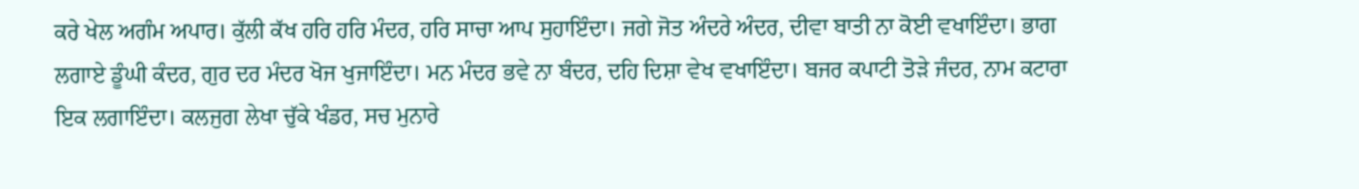ਕਰੇ ਖੇਲ ਅਗੰਮ ਅਪਾਰ। ਕੁੱਲੀ ਕੱਖ ਹਰਿ ਹਰਿ ਮੰਦਰ, ਹਰਿ ਸਾਚਾ ਆਪ ਸੁਹਾਇੰਦਾ। ਜਗੇ ਜੋਤ ਅੰਦਰੇ ਅੰਦਰ, ਦੀਵਾ ਬਾਤੀ ਨਾ ਕੋਈ ਵਖਾਇੰਦਾ। ਭਾਗ ਲਗਾਏ ਡੂੰਘੀ ਕੰਦਰ, ਗੁਰ ਦਰ ਮੰਦਰ ਖੋਜ ਖੁਜਾਇੰਦਾ। ਮਨ ਮੰਦਰ ਭਵੇ ਨਾ ਬੰਦਰ, ਦਹਿ ਦਿਸ਼ਾ ਵੇਖ ਵਖਾਇੰਦਾ। ਬਜਰ ਕਪਾਟੀ ਤੋੜੇ ਜੰਦਰ, ਨਾਮ ਕਟਾਰਾ ਇਕ ਲਗਾਇੰਦਾ। ਕਲਜੁਗ ਲੇਖਾ ਚੁੱਕੇ ਖੰਡਰ, ਸਚ ਮੁਨਾਰੇ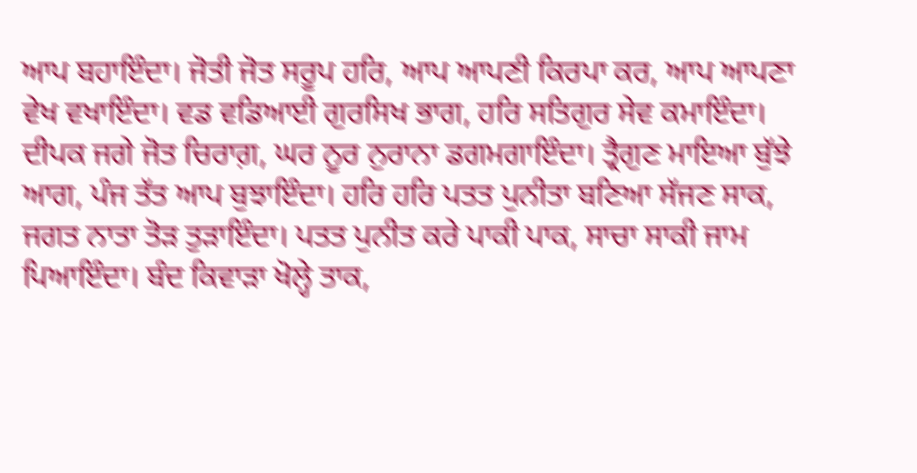ਆਪ ਬਹਾਇੰਦਾ। ਜੋਤੀ ਜੋਤ ਸਰੂਪ ਹਰਿ, ਆਪ ਆਪਣੀ ਕਿਰਪਾ ਕਰ, ਆਪ ਆਪਣਾ ਵੇਖ ਵਖਾਇੰਦਾ। ਵਡ ਵਡਿਆਈ ਗੁਰਸਿਖ ਭਾਗ, ਹਰਿ ਸਤਿਗੁਰ ਸੇਵ ਕਮਾਇੰਦਾ। ਦੀਪਕ ਜਗੇ ਜੋਤ ਚਿਰਾਗ਼, ਘਰ ਨੂਰ ਨੁਰਾਨਾ ਡਗਮਗਾਇੰਦਾ। ਤ੍ਰੈਗੁਣ ਮਾਇਆ ਬੁੱਝੇ ਆਗ, ਪੰਜ ਤੱਤ ਆਪ ਬੁਝਾਇੰਦਾ। ਹਰਿ ਹਰਿ ਪਤਤ ਪੁਨੀਤਾ ਬਣਿਆ ਸੱਜਣ ਸਾਕ, ਜਗਤ ਨਾਤਾ ਤੋੜ ਤੁੜਾਇੰਦਾ। ਪਤਤ ਪੁਨੀਤ ਕਰੇ ਪਾਕੀ ਪਾਕ, ਸਾਚਾ ਸਾਕੀ ਜਾਮ ਪਿਆਇੰਦਾ। ਬੰਦ ਕਿਵਾੜਾ ਖੋਲ੍ਹੇ ਤਾਕ,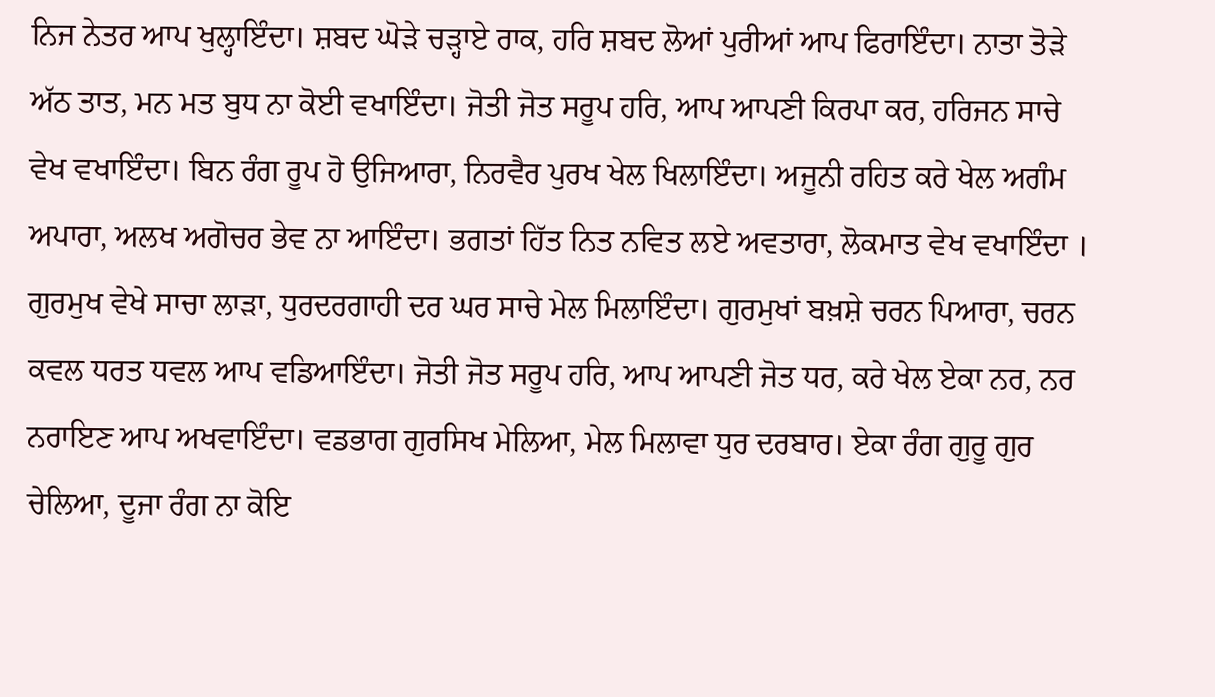ਨਿਜ ਨੇਤਰ ਆਪ ਖੁਲ੍ਹਾਇੰਦਾ। ਸ਼ਬਦ ਘੋੜੇ ਚੜ੍ਹਾਏ ਰਾਕ, ਹਰਿ ਸ਼ਬਦ ਲੋਆਂ ਪੁਰੀਆਂ ਆਪ ਫਿਰਾਇੰਦਾ। ਨਾਤਾ ਤੋੜੇ ਅੱਠ ਤਾਤ, ਮਨ ਮਤ ਬੁਧ ਨਾ ਕੋਈ ਵਖਾਇੰਦਾ। ਜੋਤੀ ਜੋਤ ਸਰੂਪ ਹਰਿ, ਆਪ ਆਪਣੀ ਕਿਰਪਾ ਕਰ, ਹਰਿਜਨ ਸਾਚੇ ਵੇਖ ਵਖਾਇੰਦਾ। ਬਿਨ ਰੰਗ ਰੂਪ ਹੋ ਉਜਿਆਰਾ, ਨਿਰਵੈਰ ਪੁਰਖ ਖੇਲ ਖਿਲਾਇੰਦਾ। ਅਜੂਨੀ ਰਹਿਤ ਕਰੇ ਖੇਲ ਅਗੰਮ ਅਪਾਰਾ, ਅਲਖ ਅਗੋਚਰ ਭੇਵ ਨਾ ਆਇੰਦਾ। ਭਗਤਾਂ ਹਿੱਤ ਨਿਤ ਨਵਿਤ ਲਏ ਅਵਤਾਰਾ, ਲੋਕਮਾਤ ਵੇਖ ਵਖਾਇੰਦਾ । ਗੁਰਮੁਖ ਵੇਖੇ ਸਾਚਾ ਲਾੜਾ, ਧੁਰਦਰਗਾਹੀ ਦਰ ਘਰ ਸਾਚੇ ਮੇਲ ਮਿਲਾਇੰਦਾ। ਗੁਰਮੁਖਾਂ ਬਖ਼ਸ਼ੇ ਚਰਨ ਪਿਆਰਾ, ਚਰਨ ਕਵਲ ਧਰਤ ਧਵਲ ਆਪ ਵਡਿਆਇੰਦਾ। ਜੋਤੀ ਜੋਤ ਸਰੂਪ ਹਰਿ, ਆਪ ਆਪਣੀ ਜੋਤ ਧਰ, ਕਰੇ ਖੇਲ ਏਕਾ ਨਰ, ਨਰ ਨਰਾਇਣ ਆਪ ਅਖਵਾਇੰਦਾ। ਵਡਭਾਗ ਗੁਰਸਿਖ ਮੇਲਿਆ, ਮੇਲ ਮਿਲਾਵਾ ਧੁਰ ਦਰਬਾਰ। ਏਕਾ ਰੰਗ ਗੁਰੂ ਗੁਰ ਚੇਲਿਆ, ਦੂਜਾ ਰੰਗ ਨਾ ਕੋਇ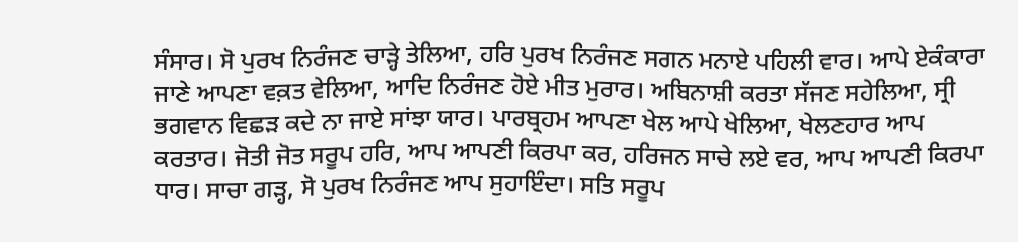ਸੰਸਾਰ। ਸੋ ਪੁਰਖ ਨਿਰੰਜਣ ਚਾੜ੍ਹੇ ਤੇਲਿਆ, ਹਰਿ ਪੁਰਖ ਨਿਰੰਜਣ ਸਗਨ ਮਨਾਏ ਪਹਿਲੀ ਵਾਰ। ਆਪੇ ਏਕੰਕਾਰਾ ਜਾਣੇ ਆਪਣਾ ਵਕ਼ਤ ਵੇਲਿਆ, ਆਦਿ ਨਿਰੰਜਣ ਹੋਏ ਮੀਤ ਮੁਰਾਰ। ਅਬਿਨਾਸ਼ੀ ਕਰਤਾ ਸੱਜਣ ਸਹੇਲਿਆ, ਸ੍ਰੀ ਭਗਵਾਨ ਵਿਛੜ ਕਦੇ ਨਾ ਜਾਏ ਸਾਂਝਾ ਯਾਰ। ਪਾਰਬ੍ਰਹਮ ਆਪਣਾ ਖੇਲ ਆਪੇ ਖੇਲਿਆ, ਖੇਲਣਹਾਰ ਆਪ ਕਰਤਾਰ। ਜੋਤੀ ਜੋਤ ਸਰੂਪ ਹਰਿ, ਆਪ ਆਪਣੀ ਕਿਰਪਾ ਕਰ, ਹਰਿਜਨ ਸਾਚੇ ਲਏ ਵਰ, ਆਪ ਆਪਣੀ ਕਿਰਪਾ ਧਾਰ। ਸਾਚਾ ਗੜ੍ਹ, ਸੋ ਪੁਰਖ ਨਿਰੰਜਣ ਆਪ ਸੁਹਾਇੰਦਾ। ਸਤਿ ਸਰੂਪ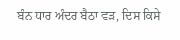ਬੰਨ ਧਾਰ ਅੰਦਰ ਬੈਠਾ ਵੜ, ਦਿਸ ਕਿਸੇ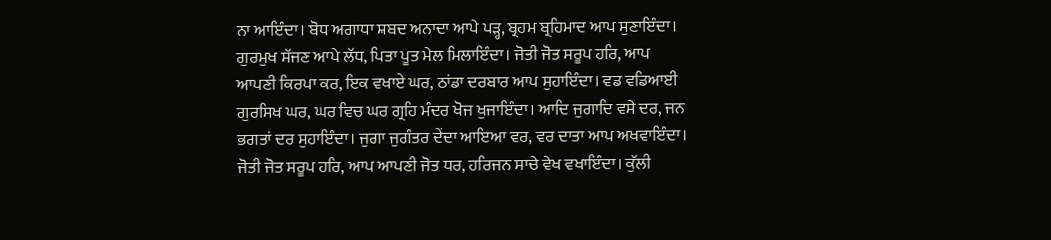ਨਾ ਆਇੰਦਾ। ਬੋਧ ਅਗਾਧਾ ਸ਼ਬਦ ਅਨਾਦਾ ਆਪੇ ਪੜ੍ਹ, ਬ੍ਰਹਮ ਬ੍ਰਹਿਮਾਦ ਆਪ ਸੁਣਾਇੰਦਾ। ਗੁਰਮੁਖ ਸੱਜਣ ਆਪੇ ਲੱਧ, ਪਿਤਾ ਪੂਤ ਮੇਲ ਮਿਲਾਇੰਦਾ। ਜੋਤੀ ਜੋਤ ਸਰੂਪ ਹਰਿ, ਆਪ ਆਪਣੀ ਕਿਰਪਾ ਕਰ, ਇਕ ਵਖਾਏ ਘਰ, ਠਾਂਡਾ ਦਰਬਾਰ ਆਪ ਸੁਹਾਇੰਦਾ। ਵਡ ਵਡਿਆਈ ਗੁਰਸਿਖ ਘਰ, ਘਰ ਵਿਚ ਘਰ ਗ੍ਰਹਿ ਮੰਦਰ ਖੋਜ ਖੁਜਾਇੰਦਾ। ਆਦਿ ਜੁਗਾਦਿ ਵਸੇ ਦਰ, ਜਨ ਭਗਤਾਂ ਦਰ ਸੁਹਾਇੰਦਾ। ਜੁਗਾ ਜੁਗੰਤਰ ਦੇਂਦਾ ਆਇਆ ਵਰ, ਵਰ ਦਾਤਾ ਆਪ ਅਖਵਾਇੰਦਾ। ਜੋਤੀ ਜੋਤ ਸਰੂਪ ਹਰਿ, ਆਪ ਆਪਣੀ ਜੋਤ ਧਰ, ਹਰਿਜਨ ਸਾਚੇ ਵੇਖ ਵਖਾਇੰਦਾ। ਕੁੱਲੀ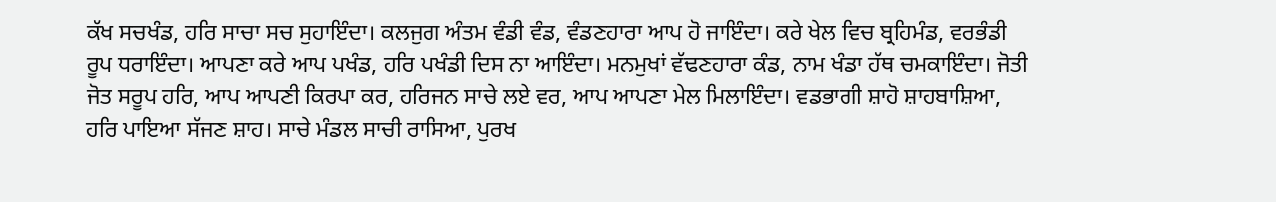ਕੱਖ ਸਚਖੰਡ, ਹਰਿ ਸਾਚਾ ਸਚ ਸੁਹਾਇੰਦਾ। ਕਲਜੁਗ ਅੰਤਮ ਵੰਡੀ ਵੰਡ, ਵੰਡਣਹਾਰਾ ਆਪ ਹੋ ਜਾਇੰਦਾ। ਕਰੇ ਖੇਲ ਵਿਚ ਬ੍ਰਹਿਮੰਡ, ਵਰਭੰਡੀ ਰੂਪ ਧਰਾਇੰਦਾ। ਆਪਣਾ ਕਰੇ ਆਪ ਪਖੰਡ, ਹਰਿ ਪਖੰਡੀ ਦਿਸ ਨਾ ਆਇੰਦਾ। ਮਨਮੁਖਾਂ ਵੱਢਣਹਾਰਾ ਕੰਡ, ਨਾਮ ਖੰਡਾ ਹੱਥ ਚਮਕਾਇੰਦਾ। ਜੋਤੀ ਜੋਤ ਸਰੂਪ ਹਰਿ, ਆਪ ਆਪਣੀ ਕਿਰਪਾ ਕਰ, ਹਰਿਜਨ ਸਾਚੇ ਲਏ ਵਰ, ਆਪ ਆਪਣਾ ਮੇਲ ਮਿਲਾਇੰਦਾ। ਵਡਭਾਗੀ ਸ਼ਾਹੋ ਸ਼ਾਹਬਾਸ਼ਿਆ, ਹਰਿ ਪਾਇਆ ਸੱਜਣ ਸ਼ਾਹ। ਸਾਚੇ ਮੰਡਲ ਸਾਚੀ ਰਾਸਿਆ, ਪੁਰਖ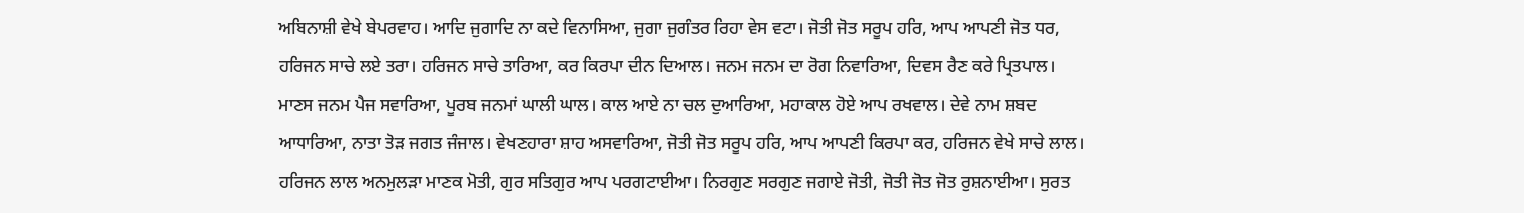ਅਬਿਨਾਸ਼ੀ ਵੇਖੇ ਬੇਪਰਵਾਹ। ਆਦਿ ਜੁਗਾਦਿ ਨਾ ਕਦੇ ਵਿਨਾਸਿਆ, ਜੁਗਾ ਜੁਗੰਤਰ ਰਿਹਾ ਵੇਸ ਵਟਾ। ਜੋਤੀ ਜੋਤ ਸਰੂਪ ਹਰਿ, ਆਪ ਆਪਣੀ ਜੋਤ ਧਰ, ਹਰਿਜਨ ਸਾਚੇ ਲਏ ਤਰਾ। ਹਰਿਜਨ ਸਾਚੇ ਤਾਰਿਆ, ਕਰ ਕਿਰਪਾ ਦੀਨ ਦਿਆਲ। ਜਨਮ ਜਨਮ ਦਾ ਰੋਗ ਨਿਵਾਰਿਆ, ਦਿਵਸ ਰੈਣ ਕਰੇ ਪ੍ਰਿਤਪਾਲ। ਮਾਣਸ ਜਨਮ ਪੈਜ ਸਵਾਰਿਆ, ਪੂਰਬ ਜਨਮਾਂ ਘਾਲੀ ਘਾਲ। ਕਾਲ ਆਏ ਨਾ ਚਲ ਦੁਆਰਿਆ, ਮਹਾਕਾਲ ਹੋਏ ਆਪ ਰਖਵਾਲ। ਦੇਵੇ ਨਾਮ ਸ਼ਬਦ ਆਧਾਰਿਆ, ਨਾਤਾ ਤੋੜ ਜਗਤ ਜੰਜਾਲ। ਵੇਖਣਹਾਰਾ ਸ਼ਾਹ ਅਸਵਾਰਿਆ, ਜੋਤੀ ਜੋਤ ਸਰੂਪ ਹਰਿ, ਆਪ ਆਪਣੀ ਕਿਰਪਾ ਕਰ, ਹਰਿਜਨ ਵੇਖੇ ਸਾਚੇ ਲਾਲ। ਹਰਿਜਨ ਲਾਲ ਅਨਮੁਲੜਾ ਮਾਣਕ ਮੋਤੀ, ਗੁਰ ਸਤਿਗੁਰ ਆਪ ਪਰਗਟਾਈਆ। ਨਿਰਗੁਣ ਸਰਗੁਣ ਜਗਾਏ ਜੋਤੀ, ਜੋਤੀ ਜੋਤ ਜੋਤ ਰੁਸ਼ਨਾਈਆ। ਸੁਰਤ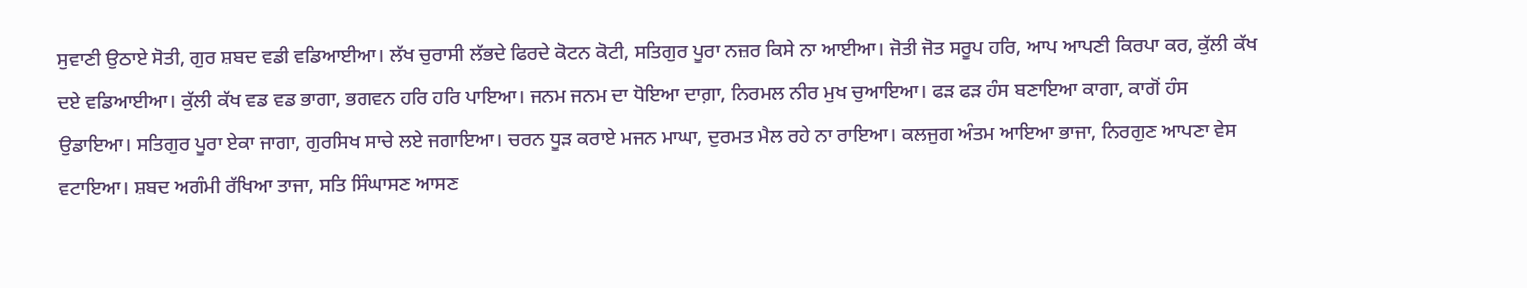ਸੁਵਾਣੀ ਉਠਾਏ ਸੋਤੀ, ਗੁਰ ਸ਼ਬਦ ਵਡੀ ਵਡਿਆਈਆ। ਲੱਖ ਚੁਰਾਸੀ ਲੱਭਦੇ ਫਿਰਦੇ ਕੋਟਨ ਕੋਟੀ, ਸਤਿਗੁਰ ਪੂਰਾ ਨਜ਼ਰ ਕਿਸੇ ਨਾ ਆਈਆ। ਜੋਤੀ ਜੋਤ ਸਰੂਪ ਹਰਿ, ਆਪ ਆਪਣੀ ਕਿਰਪਾ ਕਰ, ਕੁੱਲੀ ਕੱਖ ਦਏ ਵਡਿਆਈਆ। ਕੁੱਲੀ ਕੱਖ ਵਡ ਵਡ ਭਾਗਾ, ਭਗਵਨ ਹਰਿ ਹਰਿ ਪਾਇਆ। ਜਨਮ ਜਨਮ ਦਾ ਧੋਇਆ ਦਾਗ਼ਾ, ਨਿਰਮਲ ਨੀਰ ਮੁਖ ਚੁਆਇਆ। ਫੜ ਫੜ ਹੰਸ ਬਣਾਇਆ ਕਾਗਾ, ਕਾਗੋਂ ਹੰਸ ਉਡਾਇਆ। ਸਤਿਗੁਰ ਪੂਰਾ ਏਕਾ ਜਾਗਾ, ਗੁਰਸਿਖ ਸਾਚੇ ਲਏ ਜਗਾਇਆ। ਚਰਨ ਧੂੜ ਕਰਾਏ ਮਜਨ ਮਾਘਾ, ਦੁਰਮਤ ਮੈਲ ਰਹੇ ਨਾ ਰਾਇਆ। ਕਲਜੁਗ ਅੰਤਮ ਆਇਆ ਭਾਜਾ, ਨਿਰਗੁਣ ਆਪਣਾ ਵੇਸ ਵਟਾਇਆ। ਸ਼ਬਦ ਅਗੰਮੀ ਰੱਖਿਆ ਤਾਜਾ, ਸਤਿ ਸਿੰਘਾਸਣ ਆਸਣ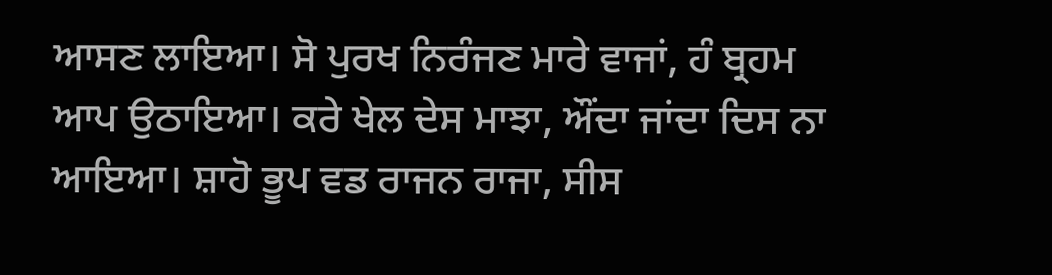ਆਸਣ ਲਾਇਆ। ਸੋ ਪੁਰਖ ਨਿਰੰਜਣ ਮਾਰੇ ਵਾਜਾਂ, ਹੰ ਬ੍ਰਹਮ ਆਪ ਉਠਾਇਆ। ਕਰੇ ਖੇਲ ਦੇਸ ਮਾਝਾ, ਔਂਦਾ ਜਾਂਦਾ ਦਿਸ ਨਾ ਆਇਆ। ਸ਼ਾਹੋ ਭੂਪ ਵਡ ਰਾਜਨ ਰਾਜਾ, ਸੀਸ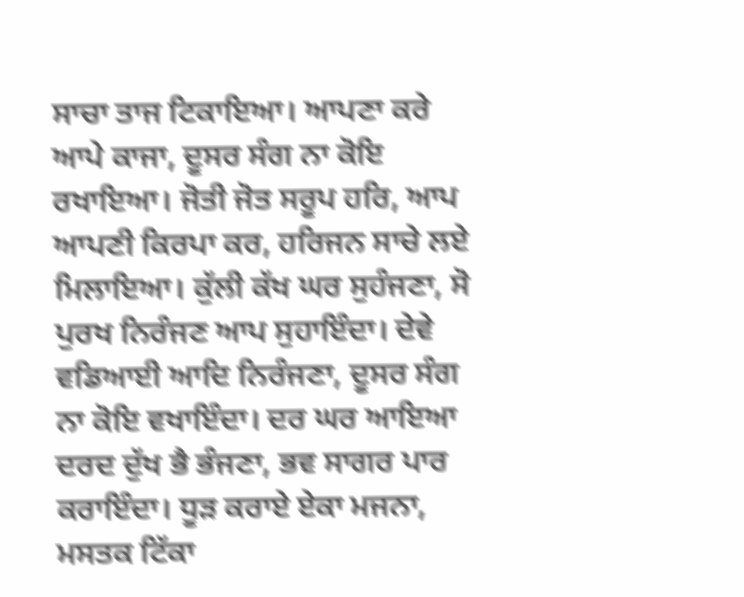ਸਾਚਾ ਤਾਜ ਟਿਕਾਇਆ। ਆਪਣਾ ਕਰੇ ਆਪੇ ਕਾਜਾ, ਦੂਸਰ ਸੰਗ ਨਾ ਕੋਇ ਰਖਾਇਆ। ਜੋਤੀ ਜੋਤ ਸਰੂਪ ਹਰਿ, ਆਪ ਆਪਣੀ ਕਿਰਪਾ ਕਰ, ਹਰਿਜਨ ਸਾਚੇ ਲਏ ਮਿਲਾਇਆ। ਕੁੱਲੀ ਕੱਖ ਘਰ ਸੁਹੰਜਣਾ, ਸੋ ਪੁਰਖ ਨਿਰੰਜਣ ਆਪ ਸੁਹਾਇੰਦਾ। ਦੇਵੇ ਵਡਿਆਈ ਆਦਿ ਨਿਰੰਜਣਾ, ਦੂਸਰ ਸੰਗ ਨਾ ਕੋਇ ਵਖਾਇੰਦਾ। ਦਰ ਘਰ ਆਇਆ ਦਰਦ ਦੁੱਖ ਭੈ ਭੰਜਣਾ, ਭਵ ਸਾਗਰ ਪਾਰ ਕਰਾਇੰਦਾ। ਧੂੜ ਕਰਾਏ ਏਕਾ ਮਜਨਾ, ਮਸਤਕ ਟਿੱਕਾ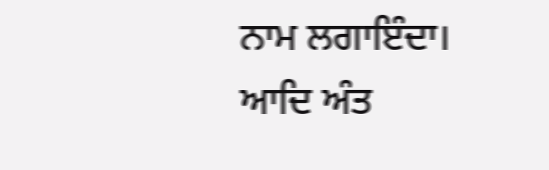ਨਾਮ ਲਗਾਇੰਦਾ। ਆਦਿ ਅੰਤ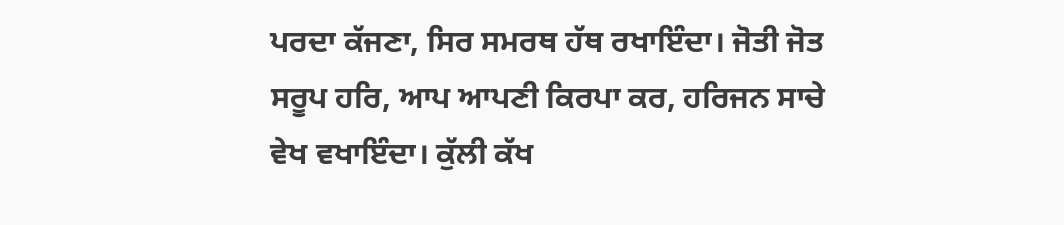ਪਰਦਾ ਕੱਜਣਾ, ਸਿਰ ਸਮਰਥ ਹੱਥ ਰਖਾਇੰਦਾ। ਜੋਤੀ ਜੋਤ ਸਰੂਪ ਹਰਿ, ਆਪ ਆਪਣੀ ਕਿਰਪਾ ਕਰ, ਹਰਿਜਨ ਸਾਚੇ ਵੇਖ ਵਖਾਇੰਦਾ। ਕੁੱਲੀ ਕੱਖ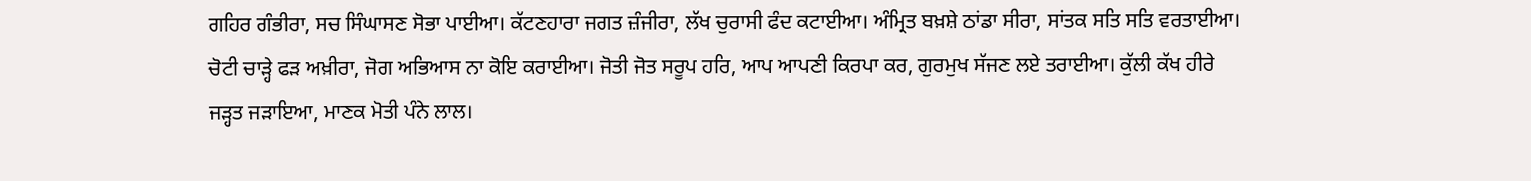ਗਹਿਰ ਗੰਭੀਰਾ, ਸਚ ਸਿੰਘਾਸਣ ਸੋਭਾ ਪਾਈਆ। ਕੱਟਣਹਾਰਾ ਜਗਤ ਜ਼ੰਜੀਰਾ, ਲੱਖ ਚੁਰਾਸੀ ਫੰਦ ਕਟਾਈਆ। ਅੰਮ੍ਰਿਤ ਬਖ਼ਸ਼ੇ ਠਾਂਡਾ ਸੀਰਾ, ਸਾਂਤਕ ਸਤਿ ਸਤਿ ਵਰਤਾਈਆ। ਚੋਟੀ ਚਾੜ੍ਹੇ ਫੜ ਅਖ਼ੀਰਾ, ਜੋਗ ਅਭਿਆਸ ਨਾ ਕੋਇ ਕਰਾਈਆ। ਜੋਤੀ ਜੋਤ ਸਰੂਪ ਹਰਿ, ਆਪ ਆਪਣੀ ਕਿਰਪਾ ਕਰ, ਗੁਰਮੁਖ ਸੱਜਣ ਲਏ ਤਰਾਈਆ। ਕੁੱਲੀ ਕੱਖ ਹੀਰੇ ਜੜ੍ਹਤ ਜੜਾਇਆ, ਮਾਣਕ ਮੋਤੀ ਪੰਨੇ ਲਾਲ।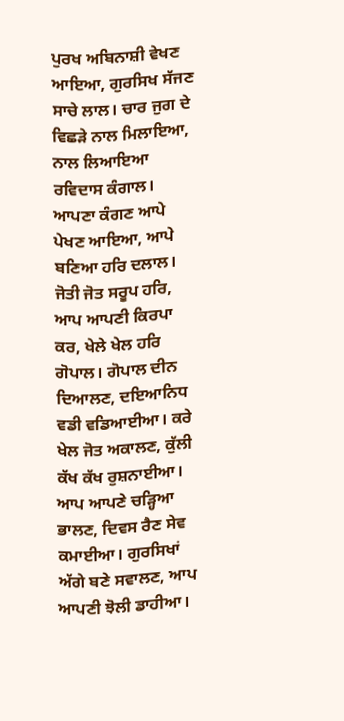ਪੁਰਖ ਅਬਿਨਾਸ਼ੀ ਵੇਖਣ ਆਇਆ, ਗੁਰਸਿਖ ਸੱਜਣ ਸਾਚੇ ਲਾਲ। ਚਾਰ ਜੁਗ ਦੇ ਵਿਛੜੇ ਨਾਲ ਮਿਲਾਇਆ, ਨਾਲ ਲਿਆਇਆ ਰਵਿਦਾਸ ਕੰਗਾਲ। ਆਪਣਾ ਕੰਗਣ ਆਪੇ ਪੇਖਣ ਆਇਆ, ਆਪੇ ਬਣਿਆ ਹਰਿ ਦਲਾਲ। ਜੋਤੀ ਜੋਤ ਸਰੂਪ ਹਰਿ, ਆਪ ਆਪਣੀ ਕਿਰਪਾ ਕਰ, ਖੇਲੇ ਖੇਲ ਹਰਿ ਗੋਪਾਲ। ਗੋਪਾਲ ਦੀਨ ਦਿਆਲਣ, ਦਇਆਨਿਧ ਵਡੀ ਵਡਿਆਈਆ। ਕਰੇ ਖੇਲ ਜੋਤ ਅਕਾਲਣ, ਕੁੱਲੀ ਕੱਖ ਕੱਖ ਰੁਸ਼ਨਾਈਆ। ਆਪ ਆਪਣੇ ਚੜ੍ਹਿਆ ਭਾਲਣ, ਦਿਵਸ ਰੈਣ ਸੇਵ ਕਮਾਈਆ। ਗੁਰਸਿਖਾਂ ਅੱਗੇ ਬਣੇ ਸਵਾਲਣ, ਆਪ ਆਪਣੀ ਝੋਲੀ ਡਾਹੀਆ।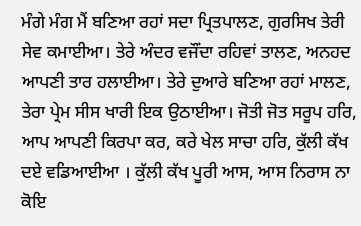ਮੰਗੇ ਮੰਗ ਮੈਂ ਬਣਿਆ ਰਹਾਂ ਸਦਾ ਪ੍ਰਿਤਪਾਲਣ, ਗੁਰਸਿਖ ਤੇਰੀ ਸੇਵ ਕਮਾਈਆ। ਤੇਰੇ ਅੰਦਰ ਵਜੌਂਦਾ ਰਹਿਵਾਂ ਤਾਲਣ, ਅਨਹਦ ਆਪਣੀ ਤਾਰ ਹਲਾਈਆ। ਤੇਰੇ ਦੁਆਰੇ ਬਣਿਆ ਰਹਾਂ ਮਾਲਣ, ਤੇਰਾ ਪ੍ਰੇਮ ਸੀਸ ਖਾਰੀ ਇਕ ਉਠਾਈਆ। ਜੋਤੀ ਜੋਤ ਸਰੂਪ ਹਰਿ, ਆਪ ਆਪਣੀ ਕਿਰਪਾ ਕਰ, ਕਰੇ ਖੇਲ ਸਾਚਾ ਹਰਿ, ਕੁੱਲੀ ਕੱਖ ਦਏ ਵਡਿਆਈਆ । ਕੁੱਲੀ ਕੱਖ ਪੂਰੀ ਆਸ, ਆਸ ਨਿਰਾਸ ਨਾ ਕੋਇ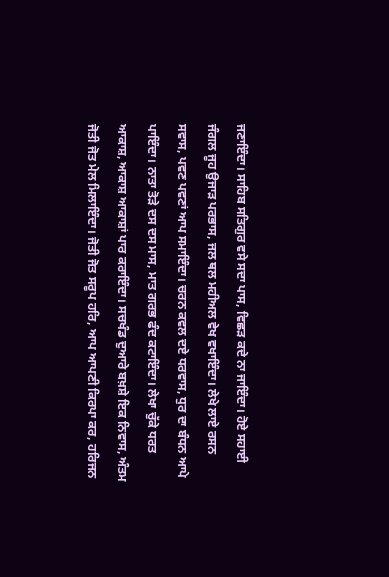ਜਣਾਇੰਦਾ। ਸਾਹਿਬ ਸਤਿਗੁਰ ਵਸੇ ਸਦਾ ਪਾਸ, ਵਿਛੜ ਕਦੇ ਨਾ ਜਾਇੰਦਾ। ਹੋਏ ਸਹਾਈ ਜੰਗਲ ਜੂਹ ਉਜਾੜ ਪਰਭਾਸ, ਜਲ ਥਲ ਮਹੀਅਲ ਵੇਖ ਵਖਾਇੰਦਾ। ਲੇਖੇ ਲਾਏ ਰਸਨ ਸਵਾਸ, ਪਵਣ ਪਵਣਾਂ ਆਪ ਸਮਾਇੰਦਾ। ਚਰਨ ਕਵਲ ਦਏ ਧਰਵਾਸ, ਧੁਰ ਦਾ ਬੰਧਨ ਆਪੇ ਪਾਇੰਦਾ। ਨਾਤਾ ਤੋੜੇ ਦਸ ਦਸ ਮਾਸ, ਮਾਤ ਗਰਭ ਫੰਦ ਕਟਾਇੰਦਾ। ਲੇਖਾ ਚੁੱਕੇ ਧਰਤ ਆਕਾਸ਼, ਆਕਾਸ਼ ਆਕਾਸ਼ਾਂ ਪਾਰ ਕਰਾਇੰਦਾ। ਸਚਖੰਡ ਦੁਆਰੇ ਬਖ਼ਸ਼ੇ ਇਕ ਨਿਵਾਸ, ਅੰਤਮ ਜੋਤੀ ਜੋਤ ਮੇਲ ਮਿਲਾਇੰਦਾ। ਜੋਤੀ ਜੋਤ ਸਰੂਪ ਹਰਿ, ਆਪ ਆਪਣੀ ਕਿਰਪਾ ਕਰ, ਹਰਿਜਨ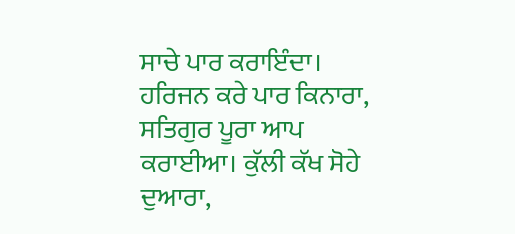ਸਾਚੇ ਪਾਰ ਕਰਾਇੰਦਾ। ਹਰਿਜਨ ਕਰੇ ਪਾਰ ਕਿਨਾਰਾ, ਸਤਿਗੁਰ ਪੂਰਾ ਆਪ ਕਰਾਈਆ। ਕੁੱਲੀ ਕੱਖ ਸੋਹੇ ਦੁਆਰਾ,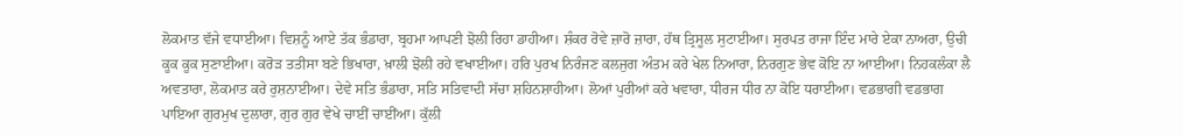ਲੋਕਮਾਤ ਵੱਜੇ ਵਧਾਈਆ। ਵਿਸ਼ਨੂੰ ਆਏ ਤੱਕ ਭੰਡਾਰਾ, ਬ੍ਰਹਮਾ ਆਪਣੀ ਝੋਲੀ ਰਿਹਾ ਡਾਹੀਆ। ਸ਼ੰਕਰ ਰੋਵੇ ਜ਼ਾਰੋ ਜ਼ਾਰਾ, ਹੱਥ ਤ੍ਰਿਸੂਲ ਸੁਟਾਈਆ। ਸੁਰਪਤ ਰਾਜਾ ਇੰਦ ਮਾਰੇ ਏਕਾ ਨਾਅਰਾ, ਉਚੀ ਕੂਕ ਕੂਕ ਸੁਣਾਈਆ। ਕਰੋੜ ਤਤੀਸਾ ਬਣੇ ਭਿਖਾਰਾ, ਖ਼ਾਲੀ ਝੋਲੀ ਰਹੇ ਵਖਾਈਆ। ਹਰਿ ਪੁਰਖ ਨਿਰੰਜਣ ਕਲਜੁਗ ਅੰਤਮ ਕਰੇ ਖੇਲ ਨਿਆਰਾ, ਨਿਰਗੁਣ ਭੇਵ ਕੋਇ ਨਾ ਆਈਆ। ਨਿਹਕਲੰਕਾ ਲੈ ਅਵਤਾਰਾ, ਲੋਕਮਾਤ ਕਰੇ ਰੁਸ਼ਨਾਈਆ। ਦੇਵੇ ਸਤਿ ਭੰਡਾਰਾ, ਸਤਿ ਸਤਿਵਾਦੀ ਸੱਚਾ ਸ਼ਹਿਨਸ਼ਾਹੀਆ। ਲੋਆਂ ਪੁਰੀਆਂ ਕਰੇ ਖਵਾਰਾ, ਧੀਰਜ ਧੀਰ ਨਾ ਕੋਇ ਧਰਾਈਆ। ਵਡਭਾਗੀ ਵਡਭਾਗ ਪਾਇਆ ਗੁਰਮੁਖ ਦੁਲਾਰਾ, ਗੁਰ ਗੁਰ ਵੇਖੇ ਚਾਈਂ ਚਾਈਂਆ। ਕੁੱਲੀ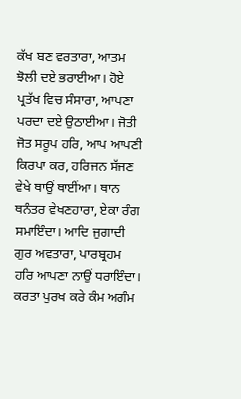ਕੱਖ ਬਣ ਵਰਤਾਰਾ, ਆਤਮ ਝੋਲੀ ਦਏ ਭਰਾਈਆ। ਹੋਏ ਪ੍ਰਤੱਖ ਵਿਚ ਸੰਸਾਰਾ, ਆਪਣਾ ਪਰਦਾ ਦਏ ਉਠਾਈਆ। ਜੋਤੀ ਜੋਤ ਸਰੂਪ ਹਰਿ, ਆਪ ਆਪਣੀ ਕਿਰਪਾ ਕਰ, ਹਰਿਜਨ ਸੱਜਣ ਵੇਖੇ ਥਾਉਂ ਥਾਈਂਆ। ਥਾਨ ਥਨੰਤਰ ਵੇਖਣਹਾਰਾ, ਏਕਾ ਰੰਗ ਸਮਾਇੰਦਾ। ਆਦਿ ਜੁਗਾਦੀ ਗੁਰ ਅਵਤਾਰਾ, ਪਾਰਬ੍ਰਹਮ ਹਰਿ ਆਪਣਾ ਨਾਉਂ ਧਰਾਇੰਦਾ। ਕਰਤਾ ਪੁਰਖ ਕਰੇ ਕੰਮ ਅਗੰਮ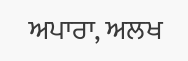ਅਪਾਰਾ, ਅਲਖ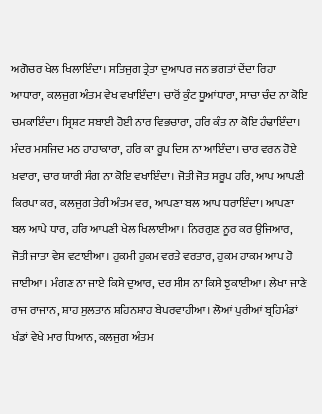ਅਗੋਚਰ ਖੇਲ ਖਿਲਾਇੰਦਾ। ਸਤਿਜੁਗ ਤ੍ਰੇਤਾ ਦੁਆਪਰ ਜਨ ਭਗਤਾਂ ਦੇਂਦਾ ਰਿਹਾ ਆਧਾਰਾ, ਕਲਜੁਗ ਅੰਤਮ ਵੇਖ ਵਖਾਇੰਦਾ। ਚਾਰੋਂ ਕੁੰਟ ਧੂਆਂਧਾਰਾ, ਸਾਚਾ ਚੰਦ ਨਾ ਕੋਇ ਚਮਕਾਇੰਦਾ। ਸ੍ਰਿਸ਼ਟ ਸਬਾਈ ਹੋਈ ਨਾਰ ਵਿਭਚਾਰਾ, ਹਰਿ ਕੰਤ ਨਾ ਕੋਇ ਹੰਢਾਇੰਦਾ। ਮੰਦਰ ਮਸਜਿਦ ਮਠ ਹਾਹਾਕਾਰਾ, ਹਰਿ ਕਾ ਰੂਪ ਦਿਸ ਨਾ ਆਇੰਦਾ। ਚਾਰ ਵਰਨ ਹੋਏ ਖ਼ਵਾਰਾ, ਚਾਰ ਯਾਰੀ ਸੰਗ ਨਾ ਕੋਇ ਵਖਾਇੰਦਾ। ਜੋਤੀ ਜੋਤ ਸਰੂਪ ਹਰਿ, ਆਪ ਆਪਣੀ ਕਿਰਪਾ ਕਰ, ਕਲਜੁਗ ਤੇਰੀ ਅੰਤਮ ਵਰ, ਆਪਣਾ ਬਲ ਆਪ ਧਰਾਇੰਦਾ। ਆਪਣਾ ਬਲ ਆਪੇ ਧਾਰ, ਹਰਿ ਆਪਣੀ ਖੇਲ ਖਿਲਾਈਆ। ਨਿਰਗੁਣ ਨੂਰ ਕਰ ਉਜਿਆਰ, ਜੋਤੀ ਜਾਤਾ ਵੇਸ ਵਟਾਈਆ। ਹੁਕਮੀ ਹੁਕਮ ਵਰਤੇ ਵਰਤਾਰ, ਹੁਕਮ ਹਾਕਮ ਆਪ ਹੋ ਜਾਈਆ। ਮੰਗਣ ਨਾ ਜਾਏ ਕਿਸੇ ਦੁਆਰ, ਦਰ ਸੀਸ ਨਾ ਕਿਸੇ ਝੁਕਾਈਆ। ਲੇਖਾ ਜਾਣੇ ਰਾਜ ਰਾਜਾਨ, ਸ਼ਾਹ ਸੁਲਤਾਨ ਸ਼ਹਿਨਸ਼ਾਹ ਬੇਪਰਵਾਹੀਆ। ਲੋਆਂ ਪੁਰੀਆਂ ਬ੍ਰਹਿਮੰਡਾਂ ਖੰਡਾਂ ਵੇਖੇ ਮਾਰ ਧਿਆਨ, ਕਲਜੁਗ ਅੰਤਮ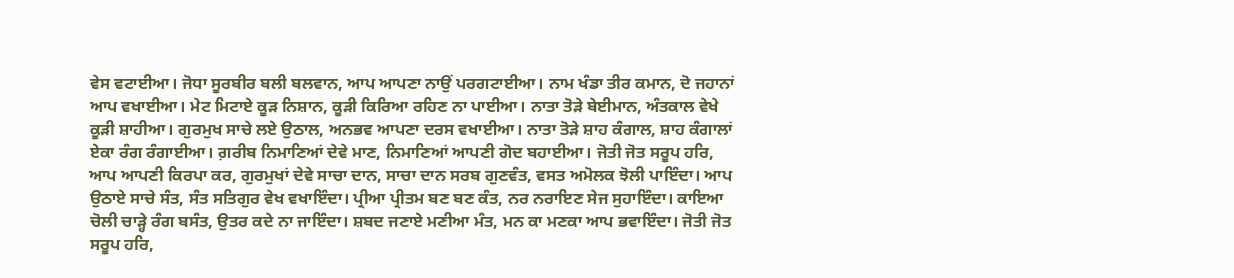ਵੇਸ ਵਟਾਈਆ। ਜੋਧਾ ਸੂਰਬੀਰ ਬਲੀ ਬਲਵਾਨ, ਆਪ ਆਪਣਾ ਨਾਉਂ ਪਰਗਟਾਈਆ। ਨਾਮ ਖੰਡਾ ਤੀਰ ਕਮਾਨ, ਦੋ ਜਹਾਨਾਂ ਆਪ ਵਖਾਈਆ। ਮੇਟ ਮਿਟਾਏ ਕੂੜ ਨਿਸ਼ਾਨ, ਕੂੜੀ ਕਿਰਿਆ ਰਹਿਣ ਨਾ ਪਾਈਆ। ਨਾਤਾ ਤੋੜੇ ਬੇਈਮਾਨ, ਅੰਤਕਾਲ ਵੇਖੇ ਕੂੜੀ ਸ਼ਾਹੀਆ। ਗੁਰਮੁਖ ਸਾਚੇ ਲਏ ਉਠਾਲ, ਅਨਭਵ ਆਪਣਾ ਦਰਸ ਵਖਾਈਆ। ਨਾਤਾ ਤੋੜੇ ਸ਼ਾਹ ਕੰਗਾਲ, ਸ਼ਾਹ ਕੰਗਾਲਾਂ ਏਕਾ ਰੰਗ ਰੰਗਾਈਆ। ਗ਼ਰੀਬ ਨਿਮਾਣਿਆਂ ਦੇਵੇ ਮਾਣ, ਨਿਮਾਣਿਆਂ ਆਪਣੀ ਗੋਦ ਬਹਾਈਆ। ਜੋਤੀ ਜੋਤ ਸਰੂਪ ਹਰਿ, ਆਪ ਆਪਣੀ ਕਿਰਪਾ ਕਰ, ਗੁਰਮੁਖਾਂ ਦੇਵੇ ਸਾਚਾ ਦਾਨ, ਸਾਚਾ ਦਾਨ ਸਰਬ ਗੁਣਵੰਤ, ਵਸਤ ਅਮੋਲਕ ਝੋਲੀ ਪਾਇੰਦਾ। ਆਪ ਉਠਾਏ ਸਾਚੇ ਸੰਤ, ਸੰਤ ਸਤਿਗੁਰ ਵੇਖ ਵਖਾਇੰਦਾ। ਪ੍ਰੀਆ ਪ੍ਰੀਤਮ ਬਣ ਬਣ ਕੰਤ, ਨਰ ਨਰਾਇਣ ਸੇਜ ਸੁਹਾਇੰਦਾ। ਕਾਇਆ ਚੋਲੀ ਚਾੜ੍ਹੇ ਰੰਗ ਬਸੰਤ, ਉਤਰ ਕਦੇ ਨਾ ਜਾਇੰਦਾ। ਸ਼ਬਦ ਜਣਾਏ ਮਣੀਆ ਮੰਤ, ਮਨ ਕਾ ਮਣਕਾ ਆਪ ਭਵਾਇੰਦਾ। ਜੋਤੀ ਜੋਤ ਸਰੂਪ ਹਰਿ,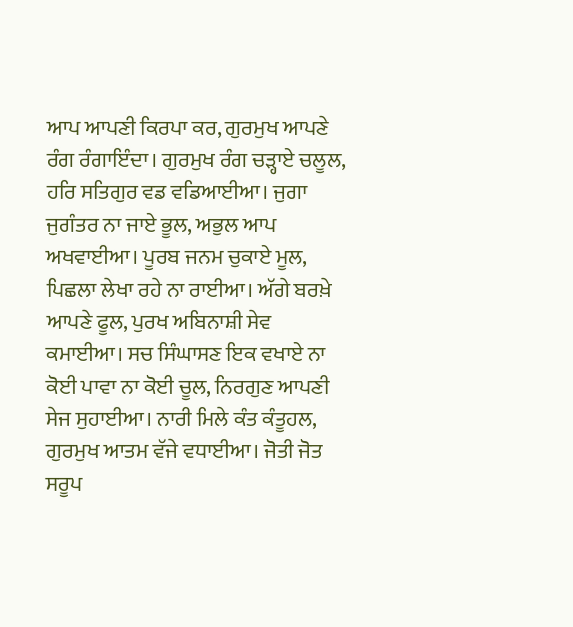ਆਪ ਆਪਣੀ ਕਿਰਪਾ ਕਰ, ਗੁਰਮੁਖ ਆਪਣੇ ਰੰਗ ਰੰਗਾਇੰਦਾ। ਗੁਰਮੁਖ ਰੰਗ ਚੜ੍ਹਾਏ ਚਲੂਲ, ਹਰਿ ਸਤਿਗੁਰ ਵਡ ਵਡਿਆਈਆ। ਜੁਗਾ ਜੁਗੰਤਰ ਨਾ ਜਾਏ ਭੂਲ, ਅਭੁਲ ਆਪ ਅਖਵਾਈਆ। ਪੂਰਬ ਜਨਮ ਚੁਕਾਏ ਮੂਲ, ਪਿਛਲਾ ਲੇਖਾ ਰਹੇ ਨਾ ਰਾਈਆ। ਅੱਗੇ ਬਰਖ਼ੇ ਆਪਣੇ ਫੂਲ, ਪੁਰਖ ਅਬਿਨਾਸ਼ੀ ਸੇਵ ਕਮਾਈਆ। ਸਚ ਸਿੰਘਾਸਣ ਇਕ ਵਖਾਏ ਨਾ ਕੋਈ ਪਾਵਾ ਨਾ ਕੋਈ ਚੂਲ, ਨਿਰਗੁਣ ਆਪਣੀ ਸੇਜ ਸੁਹਾਈਆ। ਨਾਰੀ ਮਿਲੇ ਕੰਤ ਕੰਤੂਹਲ, ਗੁਰਮੁਖ ਆਤਮ ਵੱਜੇ ਵਧਾਈਆ। ਜੋਤੀ ਜੋਤ ਸਰੂਪ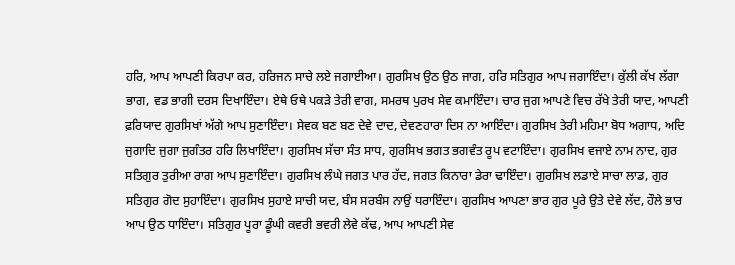ਹਰਿ, ਆਪ ਆਪਣੀ ਕਿਰਪਾ ਕਰ, ਹਰਿਜਨ ਸਾਚੇ ਲਏ ਜਗਾਈਆ। ਗੁਰਸਿਖ ਉਠ ਉਠ ਜਾਗ, ਹਰਿ ਸਤਿਗੁਰ ਆਪ ਜਗਾਇੰਦਾ। ਕੁੱਲੀ ਕੱਖ ਲੱਗਾ ਭਾਗ, ਵਡ ਭਾਗੀ ਦਰਸ ਦਿਖਾਇੰਦਾ। ਏਥੇ ਓਥੇ ਪਕੜੇ ਤੇਰੀ ਵਾਗ, ਸਮਰਥ ਪੁਰਖ ਸੇਵ ਕਮਾਇੰਦਾ। ਚਾਰ ਜੁਗ ਆਪਣੇ ਵਿਚ ਰੱਖੇ ਤੇਰੀ ਯਾਦ, ਆਪਣੀ ਫ਼ਰਿਯਾਦ ਗੁਰਸਿਖਾਂ ਅੱਗੇ ਆਪ ਸੁਣਾਇੰਦਾ। ਸੇਵਕ ਬਣ ਬਣ ਦੇਵੇ ਦਾਦ, ਦੇਵਣਹਾਰਾ ਦਿਸ ਨਾ ਆਇੰਦਾ। ਗੁਰਸਿਖ ਤੇਰੀ ਮਹਿਮਾ ਬੋਧ ਅਗਾਧ, ਅਦਿ ਜੁਗਾਦਿ ਜੁਗਾ ਜੁਗੰਤਰ ਹਰਿ ਲਿਖਾਇੰਦਾ। ਗੁਰਸਿਖ ਸੱਚਾ ਸੰਤ ਸਾਧ, ਗੁਰਸਿਖ ਭਗਤ ਭਗਵੰਤ ਰੂਪ ਵਟਾਇੰਦਾ। ਗੁਰਸਿਖ ਵਜਾਏ ਨਾਮ ਨਾਦ, ਗੁਰ ਸਤਿਗੁਰ ਤੁਰੀਆ ਰਾਗ ਆਪ ਸੁਣਾਇੰਦਾ। ਗੁਰਸਿਖ ਲੰਘੇ ਜਗਤ ਪਾਰ ਹੱਦ, ਜਗਤ ਕਿਨਾਰਾ ਡੇਰਾ ਢਾਇੰਦਾ। ਗੁਰਸਿਖ ਲਡਾਏ ਸਾਚਾ ਲਾਡ, ਗੁਰ ਸਤਿਗੁਰ ਗੋਦ ਸੁਹਾਇੰਦਾ। ਗੁਰਸਿਖ ਸੁਹਾਏ ਸਾਚੀ ਯਦ, ਬੰਸ ਸਰਬੰਸ ਨਾਉਂ ਧਰਾਇੰਦਾ। ਗੁਰਸਿਖ ਆਪਣਾ ਭਾਰ ਗੁਰ ਪੂਰੇ ਉਤੇ ਦੇਵੇ ਲੱਦ, ਹੌਲੇ ਭਾਰ ਆਪ ਉਠ ਧਾਇੰਦਾ। ਸਤਿਗੁਰ ਪੂਰਾ ਡੂੰਘੀ ਕਵਰੀ ਭਵਰੀ ਲੇਵੇ ਕੱਢ, ਆਪ ਆਪਣੀ ਸੇਵ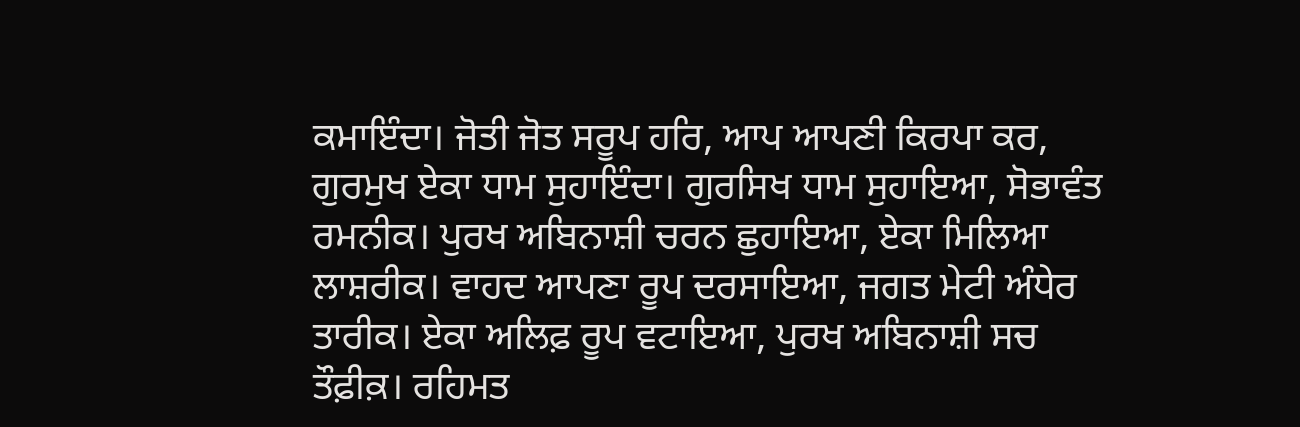ਕਮਾਇੰਦਾ। ਜੋਤੀ ਜੋਤ ਸਰੂਪ ਹਰਿ, ਆਪ ਆਪਣੀ ਕਿਰਪਾ ਕਰ, ਗੁਰਮੁਖ ਏਕਾ ਧਾਮ ਸੁਹਾਇੰਦਾ। ਗੁਰਸਿਖ ਧਾਮ ਸੁਹਾਇਆ, ਸੋਭਾਵੰਤ ਰਮਨੀਕ। ਪੁਰਖ ਅਬਿਨਾਸ਼ੀ ਚਰਨ ਛੁਹਾਇਆ, ਏਕਾ ਮਿਲਿਆ ਲਾਸ਼ਰੀਕ। ਵਾਹਦ ਆਪਣਾ ਰੂਪ ਦਰਸਾਇਆ, ਜਗਤ ਮੇਟੀ ਅੰਧੇਰ ਤਾਰੀਕ। ਏਕਾ ਅਲਿਫ਼ ਰੂਪ ਵਟਾਇਆ, ਪੁਰਖ ਅਬਿਨਾਸ਼ੀ ਸਚ ਤੌਫ਼ੀਕ਼। ਰਹਿਮਤ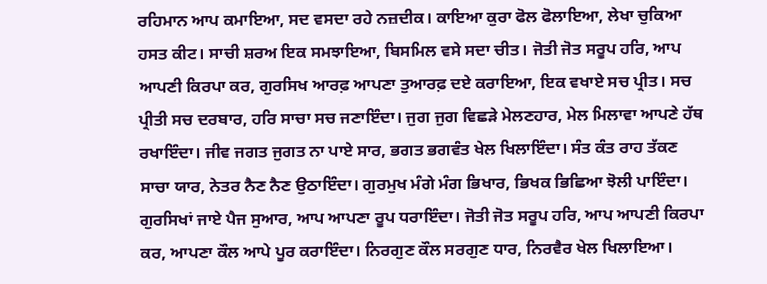ਰਹਿਮਾਨ ਆਪ ਕਮਾਇਆ, ਸਦ ਵਸਦਾ ਰਹੇ ਨਜ਼ਦੀਕ। ਕਾਇਆ ਕੁਰਾ ਫੋਲ ਫੋਲਾਇਆ, ਲੇਖਾ ਚੁਕਿਆ ਹਸਤ ਕੀਟ। ਸਾਚੀ ਸ਼ਰਅ ਇਕ ਸਮਝਾਇਆ, ਬਿਸਮਿਲ ਵਸੇ ਸਦਾ ਚੀਤ। ਜੋਤੀ ਜੋਤ ਸਰੂਪ ਹਰਿ, ਆਪ ਆਪਣੀ ਕਿਰਪਾ ਕਰ, ਗੁਰਸਿਖ ਆਰਫ਼ ਆਪਣਾ ਤੁਆਰਫ਼ ਦਏ ਕਰਾਇਆ, ਇਕ ਵਖਾਏ ਸਚ ਪ੍ਰੀਤ। ਸਚ ਪ੍ਰੀਤੀ ਸਚ ਦਰਬਾਰ, ਹਰਿ ਸਾਚਾ ਸਚ ਜਣਾਇੰਦਾ। ਜੁਗ ਜੁਗ ਵਿਛੜੇ ਮੇਲਣਹਾਰ, ਮੇਲ ਮਿਲਾਵਾ ਆਪਣੇ ਹੱਥ ਰਖਾਇੰਦਾ। ਜੀਵ ਜਗਤ ਜੁਗਤ ਨਾ ਪਾਏ ਸਾਰ, ਭਗਤ ਭਗਵੰਤ ਖੇਲ ਖਿਲਾਇੰਦਾ। ਸੰਤ ਕੰਤ ਰਾਹ ਤੱਕਣ ਸਾਚਾ ਯਾਰ, ਨੇਤਰ ਨੈਣ ਨੈਣ ਉਠਾਇੰਦਾ। ਗੁਰਮੁਖ ਮੰਗੇ ਮੰਗ ਭਿਖਾਰ, ਭਿਖਕ ਭਿਛਿਆ ਝੋਲੀ ਪਾਇੰਦਾ। ਗੁਰਸਿਖਾਂ ਜਾਏ ਪੈਜ ਸੁਆਰ, ਆਪ ਆਪਣਾ ਰੂਪ ਧਰਾਇੰਦਾ। ਜੋਤੀ ਜੋਤ ਸਰੂਪ ਹਰਿ, ਆਪ ਆਪਣੀ ਕਿਰਪਾ ਕਰ, ਆਪਣਾ ਕੌਲ ਆਪੇ ਪੂਰ ਕਰਾਇੰਦਾ। ਨਿਰਗੁਣ ਕੌਲ ਸਰਗੁਣ ਧਾਰ, ਨਿਰਵੈਰ ਖੇਲ ਖਿਲਾਇਆ।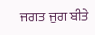ਜਗਤ ਜੁਗ ਬੀਤੇ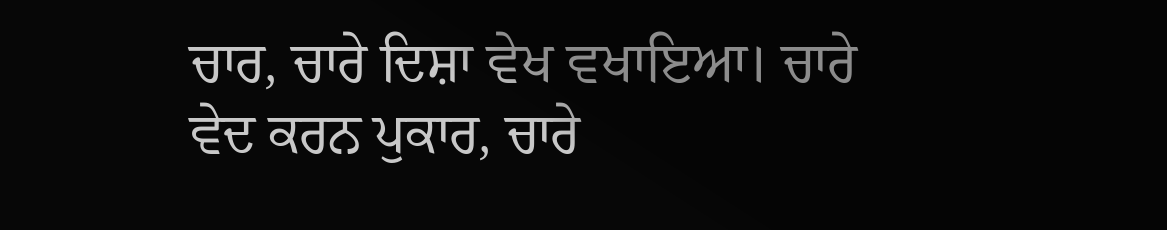ਚਾਰ, ਚਾਰੇ ਦਿਸ਼ਾ ਵੇਖ ਵਖਾਇਆ। ਚਾਰੇ ਵੇਦ ਕਰਨ ਪੁਕਾਰ, ਚਾਰੇ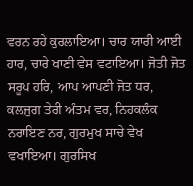ਵਰਨ ਰਹੇ ਕੁਰਲਾਇਆ। ਚਾਰ ਯਾਰੀ ਆਈ ਹਾਰ, ਚਾਰੇ ਖਾਣੀ ਵੇਸ ਵਟਾਇਆ। ਜੋਤੀ ਜੋਤ ਸਰੂਪ ਹਰਿ, ਆਪ ਆਪਣੀ ਜੋਤ ਧਰ, ਕਲਜੁਗ ਤੇਰੀ ਅੰਤਮ ਵਰ, ਨਿਹਕਲੰਕ ਨਰਾਇਣ ਨਰ, ਗੁਰਮੁਖ ਸਾਚੇ ਵੇਖ ਵਖਾਇਆ। ਗੁਰਸਿਖ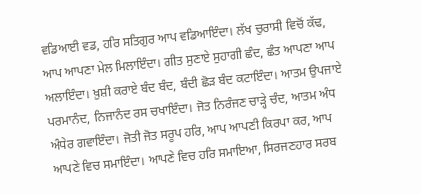ਵਡਿਆਈ ਵਡ, ਹਰਿ ਸਤਿਗੁਰ ਆਪ ਵਡਿਆਇੰਦਾ। ਲੱਖ ਚੁਰਾਸੀ ਵਿਚੋਂ ਕੱਢ, ਆਪ ਆਪਣਾ ਮੇਲ ਮਿਲਾਇੰਦਾ। ਗੀਤ ਸੁਣਾਏ ਸੁਹਾਗੀ ਛੰਦ, ਛੰਤ ਆਪਣਾ ਆਪ ਅਲਾਇੰਦਾ। ਖ਼ੁਸ਼ੀ ਕਰਾਏ ਬੰਦ ਬੰਦ, ਬੰਦੀ ਛੋੜ ਬੰਦ ਕਟਾਇੰਦਾ। ਆਤਮ ਉਪਜਾਏ ਪਰਮਾਨੰਦ, ਨਿਜਾਨੰਦ ਰਸ ਚਖਾਇੰਦਾ। ਜੋਤ ਨਿਰੰਜਣ ਚਾੜ੍ਹੇ ਚੰਦ, ਆਤਮ ਅੰਧ ਅੰਧੇਰ ਗਵਾਇੰਦਾ। ਜੋਤੀ ਜੋਤ ਸਰੂਪ ਹਰਿ, ਆਪ ਆਪਣੀ ਕਿਰਪਾ ਕਰ, ਆਪ ਆਪਣੇ ਵਿਚ ਸਮਾਇੰਦਾ। ਆਪਣੇ ਵਿਚ ਹਰਿ ਸਮਾਇਆ, ਸਿਰਜਣਹਾਰ ਸਰਬ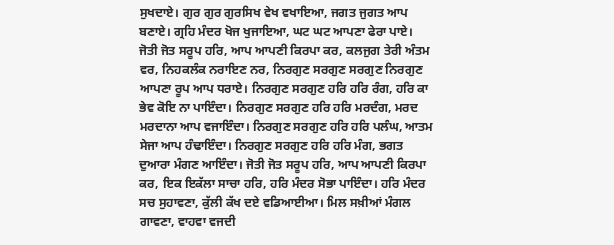ਸੁਖਦਾਏ। ਗੁਰ ਗੁਰ ਗੁਰਸਿਖ ਵੇਖ ਵਖਾਇਆ, ਜਗਤ ਜੁਗਤ ਆਪ ਬਣਾਏ। ਗ੍ਰਹਿ ਮੰਦਰ ਖੋਜ ਖੁਜਾਇਆ, ਘਟ ਘਟ ਆਪਣਾ ਫੇਰਾ ਪਾਏ। ਜੋਤੀ ਜੋਤ ਸਰੂਪ ਹਰਿ, ਆਪ ਆਪਣੀ ਕਿਰਪਾ ਕਰ, ਕਲਜੁਗ ਤੇਰੀ ਅੰਤਮ ਵਰ, ਨਿਹਕਲੰਕ ਨਰਾਇਣ ਨਰ, ਨਿਰਗੁਣ ਸਰਗੁਣ ਸਰਗੁਣ ਨਿਰਗੁਣ ਆਪਣਾ ਰੂਪ ਆਪ ਧਰਾਏ। ਨਿਰਗੁਣ ਸਰਗੁਣ ਹਰਿ ਹਰਿ ਰੰਗ, ਹਰਿ ਕਾ ਭੇਵ ਕੋਇ ਨਾ ਪਾਇੰਦਾ। ਨਿਰਗੁਣ ਸਰਗੁਣ ਹਰਿ ਹਰਿ ਮਰਦੰਗ, ਮਰਦ ਮਰਦਾਨਾ ਆਪ ਵਜਾਇੰਦਾ। ਨਿਰਗੁਣ ਸਰਗੁਣ ਹਰਿ ਹਰਿ ਪਲੰਘ, ਆਤਮ ਸੇਜਾ ਆਪ ਹੰਢਾਇੰਦਾ। ਨਿਰਗੁਣ ਸਰਗੁਣ ਹਰਿ ਹਰਿ ਮੰਗ, ਭਗਤ ਦੁਆਰਾ ਮੰਗਣ ਆਇੰਦਾ। ਜੋਤੀ ਜੋਤ ਸਰੂਪ ਹਰਿ, ਆਪ ਆਪਣੀ ਕਿਰਪਾ ਕਰ, ਇਕ ਇਕੱਲਾ ਸਾਚਾ ਹਰਿ, ਹਰਿ ਮੰਦਰ ਸੋਭਾ ਪਾਇੰਦਾ। ਹਰਿ ਮੰਦਰ ਸਚ ਸੁਹਾਵਣਾ, ਕੁੱਲੀ ਕੱਖ ਦਏ ਵਡਿਆਈਆ। ਮਿਲ ਸਖ਼ੀਆਂ ਮੰਗਲ ਗਾਵਣਾ, ਵਾਹਵਾ ਵਜਦੀ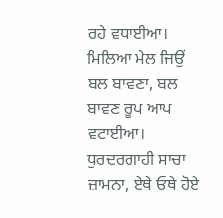ਰਹੇ ਵਧਾਈਆ। ਮਿਲਿਆ ਮੇਲ ਜਿਉਂ ਬਲ ਬਾਵਣਾ, ਬਲ ਬਾਵਣ ਰੂਪ ਆਪ ਵਟਾਈਆ। ਧੁਰਦਰਗਾਹੀ ਸਾਚਾ ਜ਼ਾਮਨਾ, ਏਥੇ ਓਥੇ ਹੋਏ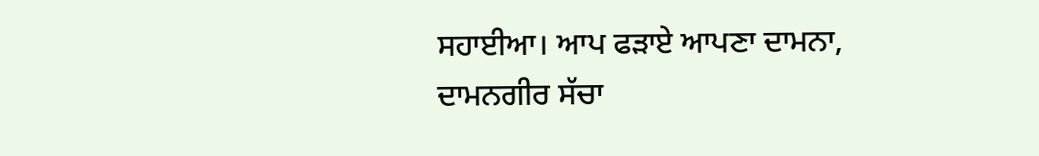ਸਹਾਈਆ। ਆਪ ਫੜਾਏ ਆਪਣਾ ਦਾਮਨਾ, ਦਾਮਨਗੀਰ ਸੱਚਾ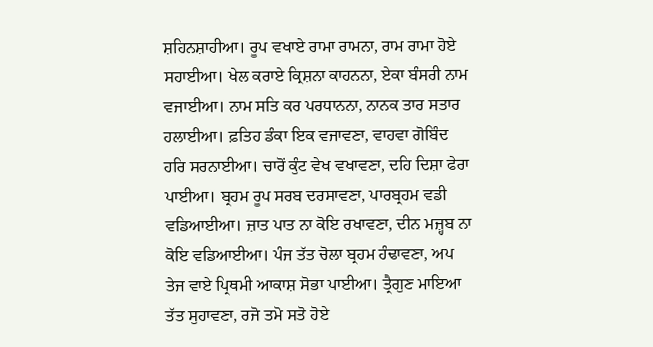ਸ਼ਹਿਨਸ਼ਾਹੀਆ। ਰੂਪ ਵਖਾਏ ਰਾਮਾ ਰਾਮਨਾ, ਰਾਮ ਰਾਮਾ ਹੋਏ ਸਹਾਈਆ। ਖੇਲ ਕਰਾਏ ਕ੍ਰਿਸ਼ਨਾ ਕਾਹਨਨਾ, ਏਕਾ ਬੰਸਰੀ ਨਾਮ ਵਜਾਈਆ। ਨਾਮ ਸਤਿ ਕਰ ਪਰਧਾਨਨਾ, ਨਾਨਕ ਤਾਰ ਸਤਾਰ ਹਲਾਈਆ। ਫ਼ਤਿਹ ਡੰਕਾ ਇਕ ਵਜਾਵਣਾ, ਵਾਹਵਾ ਗੋਬਿੰਦ ਹਰਿ ਸਰਨਾਈਆ। ਚਾਰੋਂ ਕੁੰਟ ਵੇਖ ਵਖਾਵਣਾ, ਦਹਿ ਦਿਸ਼ਾ ਫੇਰਾ ਪਾਈਆ। ਬ੍ਰਹਮ ਰੂਪ ਸਰਬ ਦਰਸਾਵਣਾ, ਪਾਰਬ੍ਰਹਮ ਵਡੀ ਵਡਿਆਈਆ। ਜ਼ਾਤ ਪਾਤ ਨਾ ਕੋਇ ਰਖਾਵਣਾ, ਦੀਨ ਮਜ਼੍ਹਬ ਨਾ ਕੋਇ ਵਡਿਆਈਆ। ਪੰਜ ਤੱਤ ਚੋਲਾ ਬ੍ਰਹਮ ਹੰਢਾਵਣਾ, ਅਪ ਤੇਜ ਵਾਏ ਪ੍ਰਿਥਮੀ ਆਕਾਸ਼ ਸੋਭਾ ਪਾਈਆ। ਤ੍ਰੈਗੁਣ ਮਾਇਆ ਤੱਤ ਸੁਹਾਵਣਾ, ਰਜੋ ਤਮੋ ਸਤੋ ਹੋਏ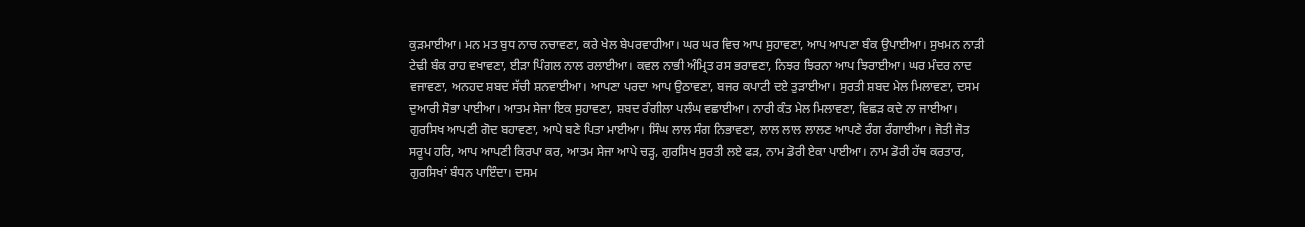ਕੁੜਮਾਈਆ। ਮਨ ਮਤ ਬੁਧ ਨਾਚ ਨਚਾਵਣਾ, ਕਰੇ ਖੇਲ ਬੇਪਰਵਾਹੀਆ। ਘਰ ਘਰ ਵਿਚ ਆਪ ਸੁਹਾਵਣਾ, ਆਪ ਆਪਣਾ ਬੰਕ ਉਪਾਈਆ। ਸੁਖਮਨ ਨਾੜੀ ਟੇਢੀ ਬੰਕ ਰਾਹ ਵਖਾਵਣਾ, ਈੜਾ ਪਿੰਗਲ ਨਾਲ ਰਲਾਈਆ। ਕਵਲ ਨਾਭੀ ਅੰਮ੍ਰਿਤ ਰਸ ਭਰਾਵਣਾ, ਨਿਝਰ ਝਿਰਨਾ ਆਪ ਝਿਰਾਈਆ। ਘਰ ਮੰਦਰ ਨਾਦ ਵਜਾਵਣਾ, ਅਨਹਦ ਸ਼ਬਦ ਸੱਚੀ ਸ਼ਨਵਾਈਆ। ਆਪਣਾ ਪਰਦਾ ਆਪ ਉਠਾਵਣਾ, ਬਜਰ ਕਪਾਟੀ ਦਏ ਤੁੜਾਈਆ। ਸੁਰਤੀ ਸ਼ਬਦ ਮੇਲ ਮਿਲਾਵਣਾ, ਦਸਮ ਦੁਆਰੀ ਸੋਭਾ ਪਾਈਆ। ਆਤਮ ਸੇਜਾ ਇਕ ਸੁਹਾਵਣਾ, ਸ਼ਬਦ ਰੰਗੀਲਾ ਪਲੰਘ ਵਛਾਈਆ। ਨਾਰੀ ਕੰਤ ਮੇਲ ਮਿਲਾਵਣਾ, ਵਿਛੜ ਕਦੇ ਨਾ ਜਾਈਆ। ਗੁਰਸਿਖ ਆਪਣੀ ਗੋਦ ਬਹਾਵਣਾ, ਆਪੇ ਬਣੇ ਪਿਤਾ ਮਾਈਆ। ਸਿੰਘ ਲਾਲ ਸੰਗ ਨਿਭਾਵਣਾ, ਲਾਲ ਲਾਲ ਲਾਲਣ ਆਪਣੇ ਰੰਗ ਰੰਗਾਈਆ। ਜੋਤੀ ਜੋਤ ਸਰੂਪ ਹਰਿ, ਆਪ ਆਪਣੀ ਕਿਰਪਾ ਕਰ, ਆਤਮ ਸੇਜਾ ਆਪੇ ਚੜ੍ਹ, ਗੁਰਸਿਖ ਸੁਰਤੀ ਲਏ ਫੜ, ਨਾਮ ਡੋਰੀ ਏਕਾ ਪਾਈਆ। ਨਾਮ ਡੋਰੀ ਹੱਥ ਕਰਤਾਰ, ਗੁਰਸਿਖਾਂ ਬੰਧਨ ਪਾਇੰਦਾ। ਦਸਮ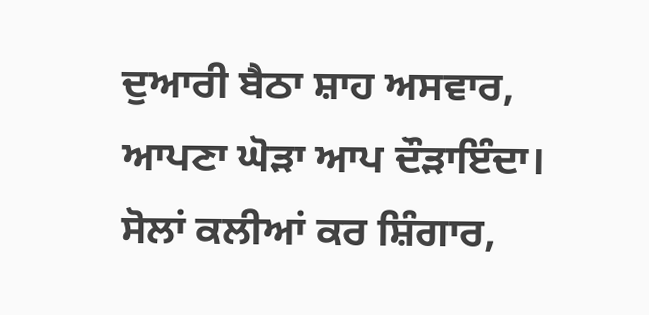ਦੁਆਰੀ ਬੈਠਾ ਸ਼ਾਹ ਅਸਵਾਰ, ਆਪਣਾ ਘੋੜਾ ਆਪ ਦੌੜਾਇੰਦਾ। ਸੋਲਾਂ ਕਲੀਆਂ ਕਰ ਸ਼ਿੰਗਾਰ,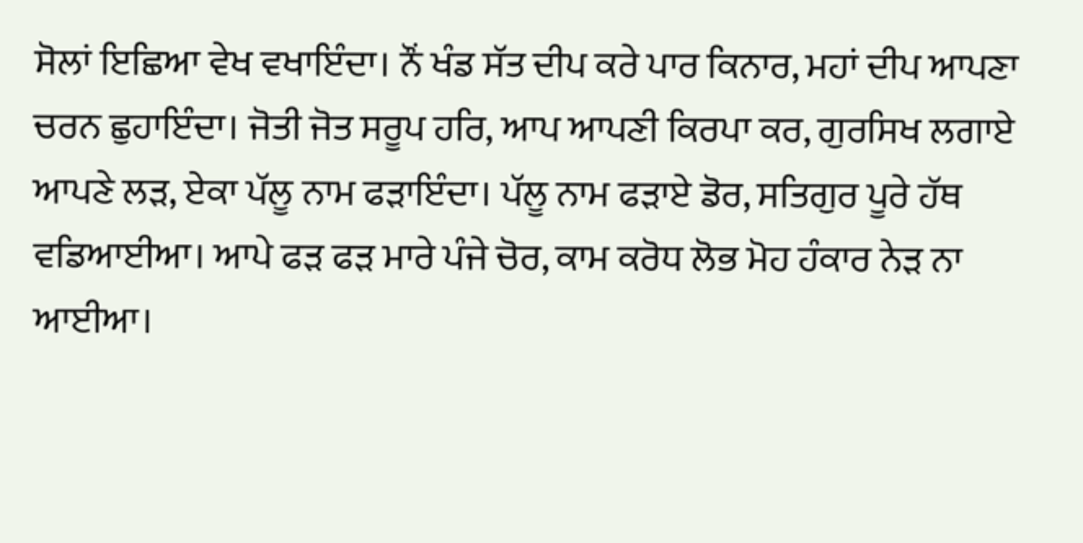ਸੋਲਾਂ ਇਛਿਆ ਵੇਖ ਵਖਾਇੰਦਾ। ਨੌਂ ਖੰਡ ਸੱਤ ਦੀਪ ਕਰੇ ਪਾਰ ਕਿਨਾਰ, ਮਹਾਂ ਦੀਪ ਆਪਣਾ ਚਰਨ ਛੁਹਾਇੰਦਾ। ਜੋਤੀ ਜੋਤ ਸਰੂਪ ਹਰਿ, ਆਪ ਆਪਣੀ ਕਿਰਪਾ ਕਰ, ਗੁਰਸਿਖ ਲਗਾਏ ਆਪਣੇ ਲੜ, ਏਕਾ ਪੱਲੂ ਨਾਮ ਫੜਾਇੰਦਾ। ਪੱਲੂ ਨਾਮ ਫੜਾਏ ਡੋਰ, ਸਤਿਗੁਰ ਪੂਰੇ ਹੱਥ ਵਡਿਆਈਆ। ਆਪੇ ਫੜ ਫੜ ਮਾਰੇ ਪੰਜੇ ਚੋਰ, ਕਾਮ ਕਰੋਧ ਲੋਭ ਮੋਹ ਹੰਕਾਰ ਨੇੜ ਨਾ ਆਈਆ।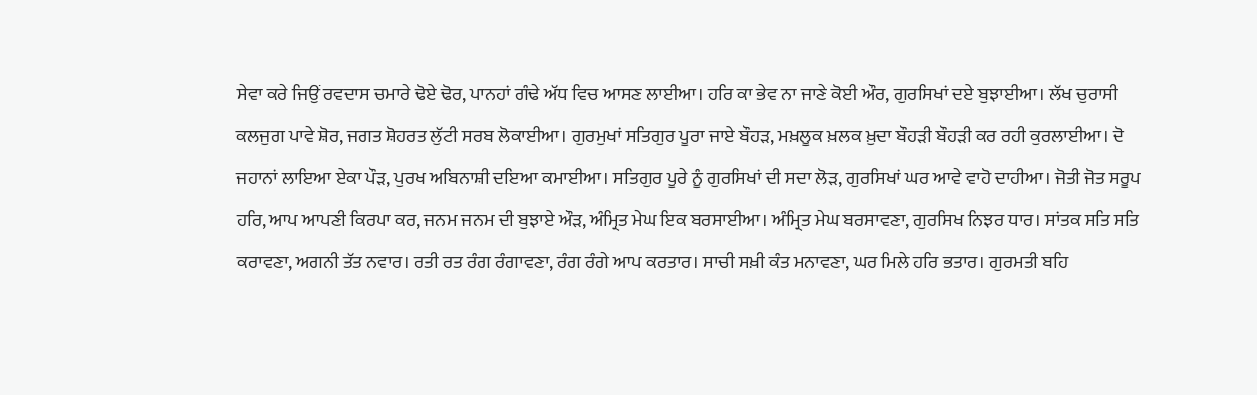ਸੇਵਾ ਕਰੇ ਜਿਉਂ ਰਵਦਾਸ ਚਮਾਰੇ ਢੋਏ ਢੋਰ, ਪਾਨਹਾਂ ਗੰਢੇ ਅੱਧ ਵਿਚ ਆਸਣ ਲਾਈਆ। ਹਰਿ ਕਾ ਭੇਵ ਨਾ ਜਾਣੇ ਕੋਈ ਔਰ, ਗੁਰਸਿਖਾਂ ਦਏ ਬੁਝਾਈਆ। ਲੱਖ ਚੁਰਾਸੀ ਕਲਜੁਗ ਪਾਵੇ ਸ਼ੋਰ, ਜਗਤ ਸ਼ੋਹਰਤ ਲੁੱਟੀ ਸਰਬ ਲੋਕਾਈਆ। ਗੁਰਮੁਖਾਂ ਸਤਿਗੁਰ ਪੂਰਾ ਜਾਏ ਬੌਹੜ, ਮਖ਼ਲੂਕ ਖ਼ਲਕ ਖ਼ੁਦਾ ਬੌਹੜੀ ਬੌਹੜੀ ਕਰ ਰਹੀ ਕੁਰਲਾਈਆ। ਦੋ ਜਹਾਨਾਂ ਲਾਇਆ ਏਕਾ ਪੌੜ, ਪੁਰਖ ਅਬਿਨਾਸ਼ੀ ਦਇਆ ਕਮਾਈਆ। ਸਤਿਗੁਰ ਪੂਰੇ ਨੂੰ ਗੁਰਸਿਖਾਂ ਦੀ ਸਦਾ ਲੋੜ, ਗੁਰਸਿਖਾਂ ਘਰ ਆਵੇ ਵਾਹੋ ਦਾਹੀਆ। ਜੋਤੀ ਜੋਤ ਸਰੂਪ ਹਰਿ, ਆਪ ਆਪਣੀ ਕਿਰਪਾ ਕਰ, ਜਨਮ ਜਨਮ ਦੀ ਬੁਝਾਏ ਔੜ, ਅੰਮ੍ਰਿਤ ਮੇਘ ਇਕ ਬਰਸਾਈਆ। ਅੰਮ੍ਰਿਤ ਮੇਘ ਬਰਸਾਵਣਾ, ਗੁਰਸਿਖ ਨਿਝਰ ਧਾਰ। ਸਾਂਤਕ ਸਤਿ ਸਤਿ ਕਰਾਵਣਾ, ਅਗਨੀ ਤੱਤ ਨਵਾਰ। ਰਤੀ ਰਤ ਰੰਗ ਰੰਗਾਵਣਾ, ਰੰਗ ਰੰਗੇ ਆਪ ਕਰਤਾਰ। ਸਾਚੀ ਸਖ਼ੀ ਕੰਤ ਮਨਾਵਣਾ, ਘਰ ਮਿਲੇ ਹਰਿ ਭਤਾਰ। ਗੁਰਮਤੀ ਬਹਿ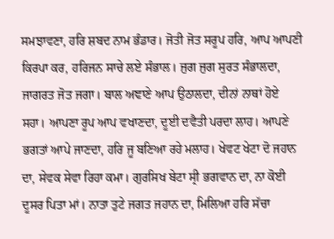ਸਮਝਾਵਣਾ, ਹਰਿ ਸ਼ਬਦ ਨਾਮ ਭੰਡਾਰ। ਜੋਤੀ ਜੋਤ ਸਰੂਪ ਹਰਿ, ਆਪ ਆਪਣੀ ਕਿਰਪਾ ਕਰ, ਹਰਿਜਨ ਸਾਚੇ ਲਏ ਸੰਭਾਲ। ਜੁਗ ਜੁਗ ਸੁਰਤ ਸੰਭਾਲਦਾ, ਜਾਗਰਤ ਜੋਤ ਜਗਾ। ਬਾਲ ਅਞਾਣੇ ਆਪ ਉਠਾਲਦਾ, ਦੀਨਾਂ ਨਾਥਾਂ ਹੋਏ ਸਹਾ। ਆਪਣਾ ਰੂਪ ਆਪ ਵਖਾਣਦਾ, ਦੂਈ ਦਵੈਤੀ ਪਰਦਾ ਲਾਹ। ਆਪਣੇ ਭਗਤਾਂ ਆਪੇ ਜਾਣਦਾ, ਹਰਿ ਜੂ ਬਣਿਆ ਰਹੇ ਮਲਾਹ। ਖੇਵਟ ਖੇਟਾ ਦੋ ਜਹਾਨ ਦਾ, ਸੇਵਕ ਸੇਵਾ ਰਿਹਾ ਕਮਾ। ਗੁਰਸਿਖ ਬੇਟਾ ਸ੍ਰੀ ਭਗਵਾਨ ਦਾ, ਨਾ ਕੋਈ ਦੂਸਰ ਪਿਤਾ ਮਾਂ। ਨਾਤਾ ਤੁਟੇ ਜਗਤ ਜਹਾਨ ਦਾ, ਮਿਲਿਆ ਹਰਿ ਸੱਚਾ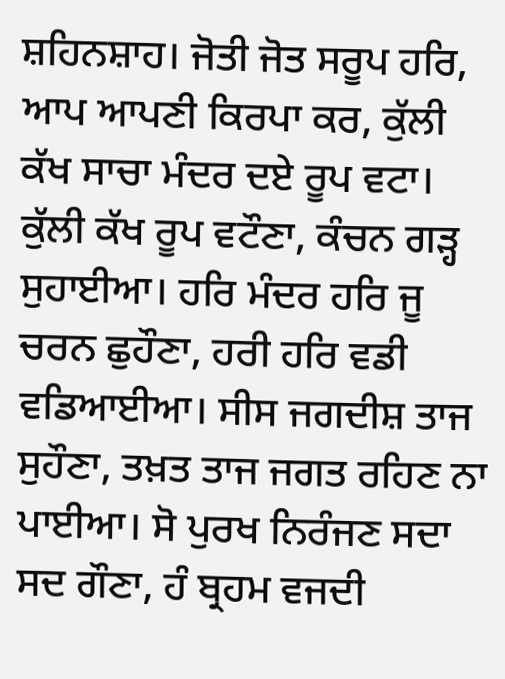ਸ਼ਹਿਨਸ਼ਾਹ। ਜੋਤੀ ਜੋਤ ਸਰੂਪ ਹਰਿ, ਆਪ ਆਪਣੀ ਕਿਰਪਾ ਕਰ, ਕੁੱਲੀ ਕੱਖ ਸਾਚਾ ਮੰਦਰ ਦਏ ਰੂਪ ਵਟਾ। ਕੁੱਲੀ ਕੱਖ ਰੂਪ ਵਟੌਣਾ, ਕੰਚਨ ਗੜ੍ਹ ਸੁਹਾਈਆ। ਹਰਿ ਮੰਦਰ ਹਰਿ ਜੂ ਚਰਨ ਛੁਹੌਣਾ, ਹਰੀ ਹਰਿ ਵਡੀ ਵਡਿਆਈਆ। ਸੀਸ ਜਗਦੀਸ਼ ਤਾਜ ਸੁਹੌਣਾ, ਤਖ਼ਤ ਤਾਜ ਜਗਤ ਰਹਿਣ ਨਾ ਪਾਈਆ। ਸੋ ਪੁਰਖ ਨਿਰੰਜਣ ਸਦਾ ਸਦ ਗੌਣਾ, ਹੰ ਬ੍ਰਹਮ ਵਜਦੀ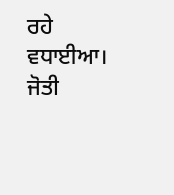ਰਹੇ ਵਧਾਈਆ। ਜੋਤੀ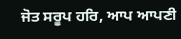ਜੋਤ ਸਰੂਪ ਹਰਿ, ਆਪ ਆਪਣੀ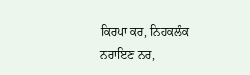ਕਿਰਪਾ ਕਰ, ਨਿਹਕਲੰਕ ਨਰਾਇਣ ਨਰ,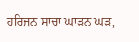ਹਰਿਜਨ ਸਾਚਾ ਘਾੜਨ ਘੜ,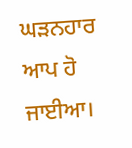ਘੜਨਹਾਰ ਆਪ ਹੋ ਜਾਈਆ।